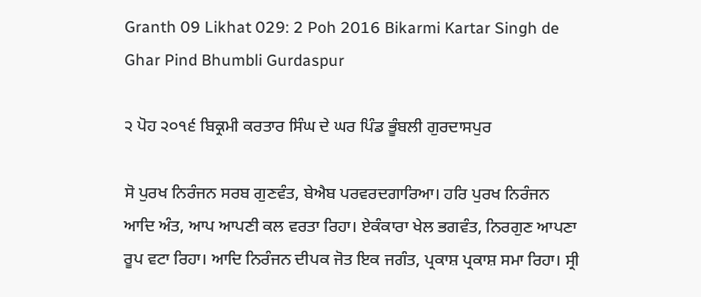Granth 09 Likhat 029: 2 Poh 2016 Bikarmi Kartar Singh de Ghar Pind Bhumbli Gurdaspur

੨ ਪੋਹ ੨੦੧੬ ਬਿਕ੍ਰਮੀ ਕਰਤਾਰ ਸਿੰਘ ਦੇ ਘਰ ਪਿੰਡ ਭੂੰਬਲੀ ਗੁਰਦਾਸਪੁਰ

ਸੋ ਪੁਰਖ ਨਿਰੰਜਨ ਸਰਬ ਗੁਣਵੰਤ, ਬੇਐਬ ਪਰਵਰਦਗਾਰਿਆ। ਹਰਿ ਪੁਰਖ ਨਿਰੰਜਨ ਆਦਿ ਅੰਤ, ਆਪ ਆਪਣੀ ਕਲ ਵਰਤਾ ਰਿਹਾ। ਏਕੰਕਾਰਾ ਖੇਲ ਭਗਵੰਤ, ਨਿਰਗੁਣ ਆਪਣਾ ਰੂਪ ਵਟਾ ਰਿਹਾ। ਆਦਿ ਨਿਰੰਜਨ ਦੀਪਕ ਜੋਤ ਇਕ ਜਗੰਤ, ਪ੍ਰਕਾਸ਼ ਪ੍ਰਕਾਸ਼ ਸਮਾ ਰਿਹਾ। ਸ੍ਰੀ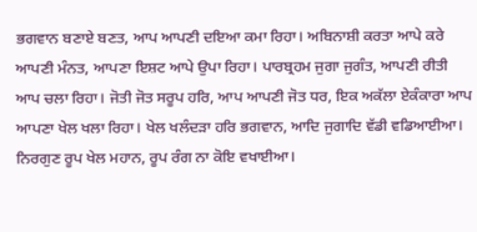ਭਗਵਾਨ ਬਣਾਏ ਬਣਤ, ਆਪ ਆਪਣੀ ਦਇਆ ਕਮਾ ਰਿਹਾ। ਅਬਿਨਾਸ਼ੀ ਕਰਤਾ ਆਪੇ ਕਰੇ ਆਪਣੀ ਮੰਨਤ, ਆਪਣਾ ਇਸ਼ਟ ਆਪੇ ਉਪਾ ਰਿਹਾ। ਪਾਰਬ੍ਰਹਮ ਜੁਗਾ ਜੁਗੰਤ, ਆਪਣੀ ਰੀਤੀ ਆਪ ਚਲਾ ਰਿਹਾ। ਜੋਤੀ ਜੋਤ ਸਰੂਪ ਹਰਿ, ਆਪ ਆਪਣੀ ਜੋਤ ਧਰ, ਇਕ ਅਕੱਲਾ ਏਕੰਕਾਰਾ ਆਪ ਆਪਣਾ ਖੇਲ ਖਲਾ ਰਿਹਾ। ਖੇਲ ਖਲੰਦੜਾ ਹਰਿ ਭਗਵਾਨ, ਆਦਿ ਜੁਗਾਦਿ ਵੱਡੀ ਵਡਿਆਈਆ। ਨਿਰਗੁਣ ਰੂਪ ਖੇਲ ਮਹਾਨ, ਰੂਪ ਰੰਗ ਨਾ ਕੋਇ ਵਖਾਈਆ।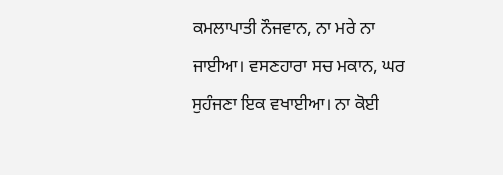ਕਮਲਾਪਾਤੀ ਨੌਜਵਾਨ, ਨਾ ਮਰੇ ਨਾ ਜਾਈਆ। ਵਸਣਹਾਰਾ ਸਚ ਮਕਾਨ, ਘਰ ਸੁਹੰਜਣਾ ਇਕ ਵਖਾਈਆ। ਨਾ ਕੋਈ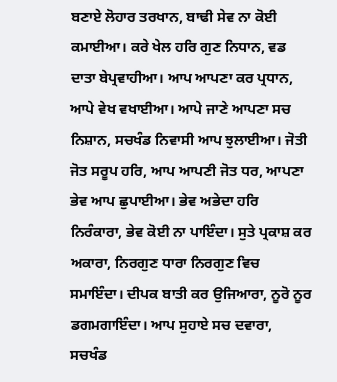ਬਣਾਏ ਲੋਹਾਰ ਤਰਖਾਨ, ਬਾਢੀ ਸੇਵ ਨਾ ਕੋਈ ਕਮਾਈਆ। ਕਰੇ ਖੇਲ ਹਰਿ ਗੁਣ ਨਿਧਾਨ, ਵਡ ਦਾਤਾ ਬੇਪ੍ਰਵਾਹੀਆ। ਆਪ ਆਪਣਾ ਕਰ ਪ੍ਰਧਾਨ, ਆਪੇ ਵੇਖ ਵਖਾਈਆ। ਆਪੇ ਜਾਣੇ ਆਪਣਾ ਸਚ ਨਿਸ਼ਾਨ, ਸਚਖੰਡ ਨਿਵਾਸੀ ਆਪ ਝੁਲਾਈਆ। ਜੋਤੀ ਜੋਤ ਸਰੂਪ ਹਰਿ, ਆਪ ਆਪਣੀ ਜੋਤ ਧਰ, ਆਪਣਾ ਭੇਵ ਆਪ ਛੁਪਾਈਆ। ਭੇਵ ਅਭੇਦਾ ਹਰਿ ਨਿਰੰਕਾਰਾ, ਭੇਵ ਕੋਈ ਨਾ ਪਾਇੰਦਾ। ਸੁਤੇ ਪ੍ਰਕਾਸ਼ ਕਰ ਅਕਾਰਾ, ਨਿਰਗੁਣ ਧਾਰਾ ਨਿਰਗੁਣ ਵਿਚ ਸਮਾਇੰਦਾ। ਦੀਪਕ ਬਾਤੀ ਕਰ ਉਜਿਆਰਾ, ਨੂਰੋ ਨੂਰ ਡਗਮਗਾਇੰਦਾ। ਆਪ ਸੁਹਾਏ ਸਚ ਦਵਾਰਾ, ਸਚਖੰਡ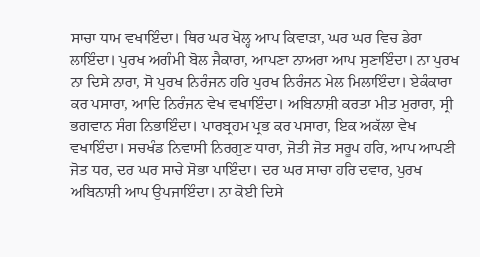ਸਾਚਾ ਧਾਮ ਵਖਾਇੰਦਾ। ਥਿਰ ਘਰ ਖੋਲ੍ਹ ਆਪ ਕਿਵਾੜਾ, ਘਰ ਘਰ ਵਿਚ ਡੇਰਾ ਲਾਇੰਦਾ। ਪੁਰਖ ਅਗੰਮੀ ਬੋਲ ਜੈਕਾਰਾ, ਆਪਣਾ ਨਾਅਰਾ ਆਪ ਸੁਣਾਇੰਦਾ। ਨਾ ਪੁਰਖ ਨਾ ਦਿਸੇ ਨਾਰਾ, ਸੋ ਪੁਰਖ ਨਿਰੰਜਨ ਹਰਿ ਪੁਰਖ ਨਿਰੰਜਨ ਮੇਲ ਮਿਲਾਇੰਦਾ। ਏਕੰਕਾਰਾ ਕਰ ਪਸਾਰਾ, ਆਦਿ ਨਿਰੰਜਨ ਵੇਖ ਵਖਾਇੰਦਾ। ਅਬਿਨਾਸ਼ੀ ਕਰਤਾ ਮੀਤ ਮੁਰਾਰਾ, ਸ੍ਰੀ ਭਗਵਾਨ ਸੰਗ ਨਿਭਾਇੰਦਾ। ਪਾਰਬ੍ਰਹਮ ਪ੍ਰਭ ਕਰ ਪਸਾਰਾ, ਇਕ ਅਕੱਲਾ ਵੇਖ ਵਖਾਇੰਦਾ। ਸਚਖੰਡ ਨਿਵਾਸੀ ਨਿਰਗੁਣ ਧਾਰਾ, ਜੋਤੀ ਜੋਤ ਸਰੂਪ ਹਰਿ, ਆਪ ਆਪਣੀ ਜੋਤ ਧਰ, ਦਰ ਘਰ ਸਾਚੇ ਸੋਭਾ ਪਾਇੰਦਾ। ਦਰ ਘਰ ਸਾਚਾ ਹਰਿ ਦਵਾਰ, ਪੁਰਖ ਅਬਿਨਾਸ਼ੀ ਆਪ ਉਪਜਾਇੰਦਾ। ਨਾ ਕੋਈ ਦਿਸੇ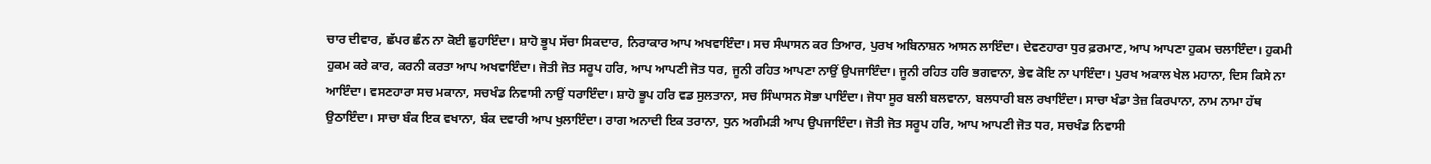ਚਾਰ ਦੀਵਾਰ, ਛੱਪਰ ਛੰਨ ਨਾ ਕੋਈ ਛੁਹਾਇੰਦਾ। ਸ਼ਾਹੋ ਭੂਪ ਸੱਚਾ ਸਿਕਦਾਰ, ਨਿਰਾਕਾਰ ਆਪ ਅਖਵਾਇੰਦਾ। ਸਚ ਸੰਘਾਸਨ ਕਰ ਤਿਆਰ, ਪੁਰਖ ਅਬਿਨਾਸ਼ਨ ਆਸਨ ਲਾਇੰਦਾ। ਦੇਵਣਹਾਰਾ ਧੁਰ ਫ਼ਰਮਾਣ, ਆਪ ਆਪਣਾ ਹੁਕਮ ਚਲਾਇੰਦਾ। ਹੁਕਮੀ ਹੁਕਮ ਕਰੇ ਕਾਰ, ਕਰਨੀ ਕਰਤਾ ਆਪ ਅਖਵਾਇੰਦਾ। ਜੋਤੀ ਜੋਤ ਸਰੂਪ ਹਰਿ, ਆਪ ਆਪਣੀ ਜੋਤ ਧਰ, ਜੂਨੀ ਰਹਿਤ ਆਪਣਾ ਨਾਉਂ ਉਪਜਾਇੰਦਾ। ਜੂਨੀ ਰਹਿਤ ਹਰਿ ਭਗਵਾਨਾ, ਭੇਵ ਕੋਇ ਨਾ ਪਾਇੰਦਾ। ਪੁਰਖ ਅਕਾਲ ਖੇਲ ਮਹਾਨਾ, ਦਿਸ ਕਿਸੇ ਨਾ ਆਇੰਦਾ। ਵਸਣਹਾਰਾ ਸਚ ਮਕਾਨਾ, ਸਚਖੰਡ ਨਿਵਾਸੀ ਨਾਉਂ ਧਰਾਇੰਦਾ। ਸ਼ਾਹੋ ਭੂਪ ਹਰਿ ਵਡ ਸੁਲਤਾਨਾ, ਸਚ ਸਿੰਘਾਸਨ ਸੋਭਾ ਪਾਇੰਦਾ। ਜੋਧਾ ਸੂਰ ਬਲੀ ਬਲਵਾਨਾ, ਬਲਧਾਰੀ ਬਲ ਰਖਾਇੰਦਾ। ਸਾਚਾ ਖੰਡਾ ਤੇਜ਼ ਕਿਰਪਾਨਾ, ਨਾਮ ਨਾਮਾ ਹੱਥ ਉਠਾਇੰਦਾ। ਸਾਚਾ ਬੰਕ ਇਕ ਵਖਾਨਾ, ਬੰਕ ਦਵਾਰੀ ਆਪ ਖੁਲਾਇੰਦਾ। ਰਾਗ ਅਨਾਦੀ ਇਕ ਤਰਾਨਾ, ਧੁਨ ਅਗੰਮੜੀ ਆਪ ਉਪਜਾਇੰਦਾ। ਜੋਤੀ ਜੋਤ ਸਰੂਪ ਹਰਿ, ਆਪ ਆਪਣੀ ਜੋਤ ਧਰ, ਸਚਖੰਡ ਨਿਵਾਸੀ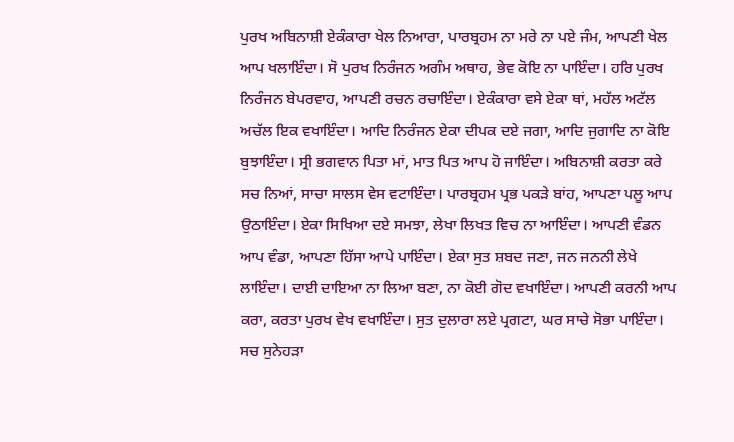ਪੁਰਖ ਅਬਿਨਾਸ਼ੀ ਏਕੰਕਾਰਾ ਖੇਲ ਨਿਆਰਾ, ਪਾਰਬ੍ਰਹਮ ਨਾ ਮਰੇ ਨਾ ਪਏ ਜੰਮ, ਆਪਣੀ ਖੇਲ ਆਪ ਖਲਾਇੰਦਾ। ਸੋ ਪੁਰਖ ਨਿਰੰਜਨ ਅਗੰਮ ਅਥਾਹ, ਭੇਵ ਕੋਇ ਨਾ ਪਾਇੰਦਾ। ਹਰਿ ਪੁਰਖ ਨਿਰੰਜਨ ਬੇਪਰਵਾਹ, ਆਪਣੀ ਰਚਨ ਰਚਾਇੰਦਾ। ਏਕੰਕਾਰਾ ਵਸੇ ਏਕਾ ਥਾਂ, ਮਹੱਲ ਅਟੱਲ ਅਚੱਲ ਇਕ ਵਖਾਇੰਦਾ। ਆਦਿ ਨਿਰੰਜਨ ਏਕਾ ਦੀਪਕ ਦਏ ਜਗਾ, ਆਦਿ ਜੁਗਾਦਿ ਨਾ ਕੋਇ ਬੁਝਾਇੰਦਾ। ਸ੍ਰੀ ਭਗਵਾਨ ਪਿਤਾ ਮਾਂ, ਮਾਤ ਪਿਤ ਆਪ ਹੋ ਜਾਇੰਦਾ। ਅਬਿਨਾਸ਼ੀ ਕਰਤਾ ਕਰੇ ਸਚ ਨਿਆਂ, ਸਾਚਾ ਸਾਲਸ ਵੇਸ ਵਟਾਇੰਦਾ। ਪਾਰਬ੍ਰਹਮ ਪ੍ਰਭ ਪਕੜੇ ਬਾਂਹ, ਆਪਣਾ ਪਲੂ ਆਪ ਉਠਾਇੰਦਾ। ਏਕਾ ਸਿਖਿਆ ਦਏ ਸਮਝਾ, ਲੇਖਾ ਲਿਖਤ ਵਿਚ ਨਾ ਆਇੰਦਾ। ਆਪਣੀ ਵੰਡਨ ਆਪ ਵੰਡਾ, ਆਪਣਾ ਹਿੱਸਾ ਆਪੇ ਪਾਇੰਦਾ। ਏਕਾ ਸੁਤ ਸ਼ਬਦ ਜਣਾ, ਜਨ ਜਨਨੀ ਲੇਖੇ ਲਾਇੰਦਾ। ਦਾਈ ਦਾਇਆ ਨਾ ਲਿਆ ਬਣਾ, ਨਾ ਕੋਈ ਗੋਦ ਵਖਾਇੰਦਾ। ਆਪਣੀ ਕਰਨੀ ਆਪ ਕਰਾ, ਕਰਤਾ ਪੁਰਖ ਵੇਖ ਵਖਾਇੰਦਾ। ਸੁਤ ਦੁਲਾਰਾ ਲਏ ਪ੍ਰਗਟਾ, ਘਰ ਸਾਚੇ ਸੋਭਾ ਪਾਇੰਦਾ। ਸਚ ਸੁਨੇਹੜਾ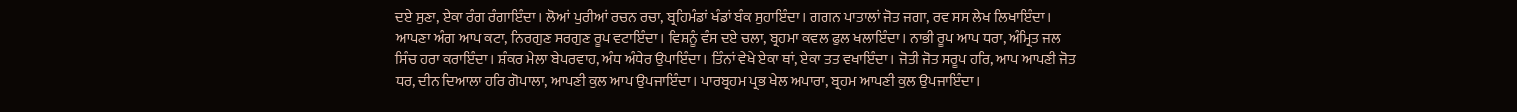ਦਏ ਸੁਣਾ, ਏਕਾ ਰੰਗ ਰੰਗਾਇੰਦਾ। ਲੋਆਂ ਪੁਰੀਆਂ ਰਚਨ ਰਚਾ, ਬ੍ਰਹਿਮੰਡਾਂ ਖੰਡਾਂ ਬੰਕ ਸੁਹਾਇੰਦਾ। ਗਗਨ ਪਾਤਾਲਾਂ ਜੋਤ ਜਗਾ, ਰਵ ਸਸ ਲੇਖ ਲਿਖਾਇੰਦਾ। ਆਪਣਾ ਅੰਗ ਆਪ ਕਟਾ, ਨਿਰਗੁਣ ਸਰਗੁਣ ਰੂਪ ਵਟਾਇੰਦਾ। ਵਿਸ਼ਨੂੰ ਵੰਸ ਦਏ ਚਲਾ, ਬ੍ਰਹਮਾ ਕਵਲ ਫੁਲ ਖਲਾਇੰਦਾ। ਨਾਭੀ ਰੂਪ ਆਪ ਧਰਾ, ਅੰਮ੍ਰਿਤ ਜਲ ਸਿੰਚ ਹਰਾ ਕਰਾਇੰਦਾ। ਸ਼ੰਕਰ ਮੇਲਾ ਬੇਪਰਵਾਹ, ਅੰਧ ਅੰਧੇਰ ਉਪਾਇੰਦਾ। ਤਿੰਨਾਂ ਵੇਖੇ ਏਕਾ ਥਾਂ, ਏਕਾ ਤਤ ਵਖਾਇੰਦਾ। ਜੋਤੀ ਜੋਤ ਸਰੂਪ ਹਰਿ, ਆਪ ਆਪਣੀ ਜੋਤ ਧਰ, ਦੀਨ ਦਿਆਲਾ ਹਰਿ ਗੋਪਾਲਾ, ਆਪਣੀ ਕੁਲ ਆਪ ਉਪਜਾਇੰਦਾ। ਪਾਰਬ੍ਰਹਮ ਪ੍ਰਭ ਖੇਲ ਅਪਾਰਾ, ਬ੍ਰਹਮ ਆਪਣੀ ਕੁਲ ਉਪਜਾਇੰਦਾ।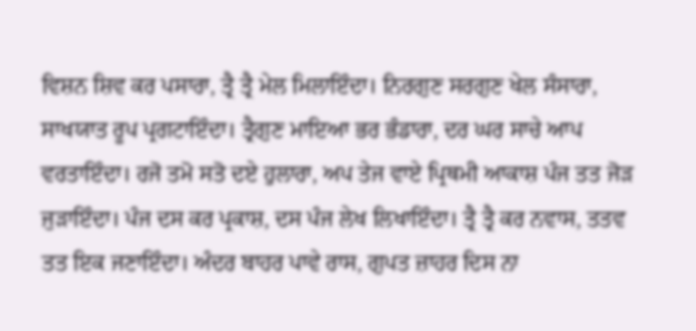ਵਿਸ਼ਨ ਸ਼ਿਵ ਕਰ ਪਸਾਰਾ, ਤ੍ਰੈ ਤ੍ਰੈ ਮੇਲ ਮਿਲਾਇੰਦਾ। ਨਿਰਗੁਣ ਸਰਗੁਣ ਖੇਲ ਸੰਸਾਰਾ, ਸਾਖਯਾਤ ਰੂਪ ਪ੍ਰਗਟਾਇੰਦਾ। ਤ੍ਰੈਗੁਣ ਮਾਇਆ ਭਰ ਭੰਡਾਰਾ, ਦਰ ਘਰ ਸਾਚੇ ਆਪ ਵਰਤਾਇੰਦਾ। ਰਜੋ ਤਮੋ ਸਤੋ ਦਏ ਹੁਲਾਰਾ, ਅਪ ਤੇਜ ਵਾਏ ਪ੍ਰਿਥਮੀ ਆਕਾਸ਼ ਪੰਜ ਤਤ ਜੋੜ ਜੁੜਾਇੰਦਾ। ਪੰਜ ਦਸ ਕਰ ਪ੍ਰਕਾਸ਼, ਦਸ ਪੰਜ ਲੇਖ ਲਿਖਾਇੰਦਾ। ਤ੍ਰੈ ਤ੍ਰੈ ਕਰ ਨਵਾਸ, ਤਤਵ ਤਤ ਇਕ ਜਣਾਇੰਦਾ। ਅੰਦਰ ਬਾਹਰ ਪਾਵੇ ਰਾਸ, ਗੁਪਤ ਜ਼ਾਹਰ ਦਿਸ ਨਾ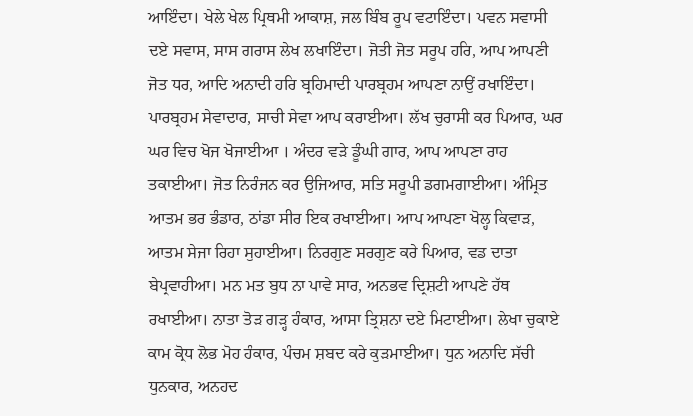ਆਇੰਦਾ। ਖੇਲੇ ਖੇਲ ਪ੍ਰਿਥਮੀ ਆਕਾਸ਼, ਜਲ ਬਿੰਬ ਰੂਪ ਵਟਾਇੰਦਾ। ਪਵਨ ਸਵਾਸੀ ਦਏ ਸਵਾਸ, ਸਾਸ ਗਰਾਸ ਲੇਖ ਲਖਾਇੰਦਾ। ਜੋਤੀ ਜੋਤ ਸਰੂਪ ਹਰਿ, ਆਪ ਆਪਣੀ ਜੋਤ ਧਰ, ਆਦਿ ਅਨਾਦੀ ਹਰਿ ਬ੍ਰਹਿਮਾਦੀ ਪਾਰਬ੍ਰਹਮ ਆਪਣਾ ਨਾਉਂ ਰਖਾਇੰਦਾ। ਪਾਰਬ੍ਰਹਮ ਸੇਵਾਦਾਰ, ਸਾਚੀ ਸੇਵਾ ਆਪ ਕਰਾਈਆ। ਲੱਖ ਚੁਰਾਸੀ ਕਰ ਪਿਆਰ, ਘਰ ਘਰ ਵਿਚ ਖੋਜ ਖੋਜਾਈਆ । ਅੰਦਰ ਵੜੇ ਡੂੰਘੀ ਗਾਰ, ਆਪ ਆਪਣਾ ਰਾਹ ਤਕਾਈਆ। ਜੋਤ ਨਿਰੰਜਨ ਕਰ ਉਜਿਆਰ, ਸਤਿ ਸਰੂਪੀ ਡਗਮਗਾਈਆ। ਅੰਮ੍ਰਿਤ ਆਤਮ ਭਰ ਭੰਡਾਰ, ਠਾਂਡਾ ਸੀਰ ਇਕ ਰਖਾਈਆ। ਆਪ ਆਪਣਾ ਖੋਲ੍ਹ ਕਿਵਾੜ, ਆਤਮ ਸੇਜਾ ਰਿਹਾ ਸੁਹਾਈਆ। ਨਿਰਗੁਣ ਸਰਗੁਣ ਕਰੇ ਪਿਆਰ, ਵਡ ਦਾਤਾ ਬੇਪ੍ਰਵਾਹੀਆ। ਮਨ ਮਤ ਬੁਧ ਨਾ ਪਾਵੇ ਸਾਰ, ਅਨਭਵ ਦ੍ਰਿਸ਼ਟੀ ਆਪਣੇ ਹੱਥ ਰਖਾਈਆ। ਨਾਤਾ ਤੋੜ ਗੜ੍ਹ ਹੰਕਾਰ, ਆਸਾ ਤ੍ਰਿਸ਼ਨਾ ਦਏ ਮਿਟਾਈਆ। ਲੇਖਾ ਚੁਕਾਏ ਕਾਮ ਕ੍ਰੋਧ ਲੋਭ ਮੋਹ ਹੰਕਾਰ, ਪੰਚਮ ਸ਼ਬਦ ਕਰੇ ਕੁੜਮਾਈਆ। ਧੁਨ ਅਨਾਦਿ ਸੱਚੀ ਧੁਨਕਾਰ, ਅਨਹਦ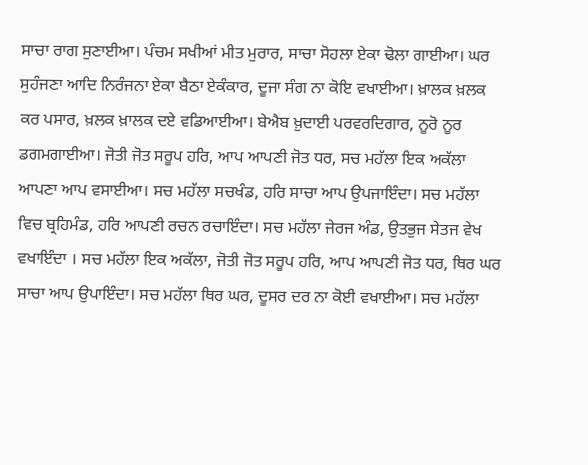ਸਾਚਾ ਰਾਗ ਸੁਣਾਈਆ। ਪੰਚਮ ਸਖੀਆਂ ਮੀਤ ਮੁਰਾਰ, ਸਾਚਾ ਸੋਹਲਾ ਏਕਾ ਢੋਲਾ ਗਾਈਆ। ਘਰ ਸੁਹੰਜਣਾ ਆਦਿ ਨਿਰੰਜਨਾ ਏਕਾ ਬੈਠਾ ਏਕੰਕਾਰ, ਦੂਜਾ ਸੰਗ ਨਾ ਕੋਇ ਵਖਾਈਆ। ਖ਼ਾਲਕ ਖ਼ਲਕ ਕਰ ਪਸਾਰ, ਖ਼ਲਕ ਖ਼ਾਲਕ ਦਏ ਵਡਿਆਈਆ। ਬੇਐਬ ਖ਼ੁਦਾਈ ਪਰਵਰਦਿਗਾਰ, ਨੂਰੋ ਨੂਰ ਡਗਮਗਾਈਆ। ਜੋਤੀ ਜੋਤ ਸਰੂਪ ਹਰਿ, ਆਪ ਆਪਣੀ ਜੋਤ ਧਰ, ਸਚ ਮਹੱਲਾ ਇਕ ਅਕੱਲਾ ਆਪਣਾ ਆਪ ਵਸਾਈਆ। ਸਚ ਮਹੱਲਾ ਸਚਖੰਡ, ਹਰਿ ਸਾਚਾ ਆਪ ਉਪਜਾਇੰਦਾ। ਸਚ ਮਹੱਲਾ ਵਿਚ ਬ੍ਰਹਿਮੰਡ, ਹਰਿ ਆਪਣੀ ਰਚਨ ਰਚਾਇੰਦਾ। ਸਚ ਮਹੱਲਾ ਜੇਰਜ ਅੰਡ, ਉਤਭੁਜ ਸੇਤਜ ਵੇਖ ਵਖਾਇੰਦਾ । ਸਚ ਮਹੱਲਾ ਇਕ ਅਕੱਲਾ, ਜੋਤੀ ਜੋਤ ਸਰੂਪ ਹਰਿ, ਆਪ ਆਪਣੀ ਜੋਤ ਧਰ, ਥਿਰ ਘਰ ਸਾਚਾ ਆਪ ਉਪਾਇੰਦਾ। ਸਚ ਮਹੱਲਾ ਥਿਰ ਘਰ, ਦੂਸਰ ਦਰ ਨਾ ਕੋਈ ਵਖਾਈਆ। ਸਚ ਮਹੱਲਾ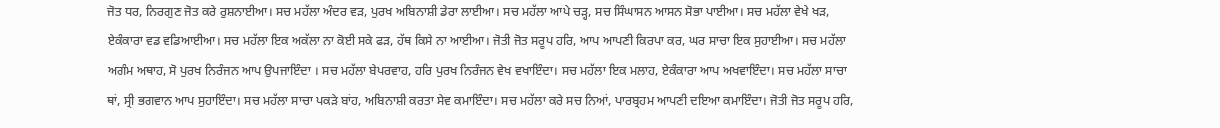ਜੋਤ ਧਰ, ਨਿਰਗੁਣ ਜੋਤ ਕਰੇ ਰੁਸ਼ਨਾਈਆ। ਸਚ ਮਹੱਲਾ ਅੰਦਰ ਵੜ, ਪੁਰਖ ਅਬਿਨਾਸ਼ੀ ਡੇਰਾ ਲਾਈਆ। ਸਚ ਮਹੱਲਾ ਆਪੇ ਚੜ੍ਹ, ਸਚ ਸਿੰਘਾਸਨ ਆਸਨ ਸੋਭਾ ਪਾਈਆ। ਸਚ ਮਹੱਲਾ ਵੇਖੇ ਖੜ, ਏਕੰਕਾਰਾ ਵਡ ਵਡਿਆਈਆ। ਸਚ ਮਹੱਲਾ ਇਕ ਅਕੱਲਾ ਨਾ ਕੋਈ ਸਕੇ ਫੜ, ਹੱਥ ਕਿਸੇ ਨਾ ਆਈਆ। ਜੋਤੀ ਜੋਤ ਸਰੂਪ ਹਰਿ, ਆਪ ਆਪਣੀ ਕਿਰਪਾ ਕਰ, ਘਰ ਸਾਚਾ ਇਕ ਸੁਹਾਈਆ। ਸਚ ਮਹੱਲਾ ਅਗੰਮ ਅਥਾਹ, ਸੋ ਪੁਰਖ ਨਿਰੰਜਨ ਆਪ ਉਪਜਾਇੰਦਾ । ਸਚ ਮਹੱਲਾ ਬੇਪਰਵਾਹ, ਹਰਿ ਪੁਰਖ ਨਿਰੰਜਨ ਵੇਖ ਵਖਾਇੰਦਾ। ਸਚ ਮਹੱਲਾ ਇਕ ਮਲਾਹ, ਏਕੰਕਾਰਾ ਆਪ ਅਖਵਾਇੰਦਾ। ਸਚ ਮਹੱਲਾ ਸਾਚਾ ਥਾਂ, ਸ੍ਰੀ ਭਗਵਾਨ ਆਪ ਸੁਹਾਇੰਦਾ। ਸਚ ਮਹੱਲਾ ਸਾਚਾ ਪਕੜੇ ਬਾਂਹ, ਅਬਿਨਾਸ਼ੀ ਕਰਤਾ ਸੇਵ ਕਮਾਇੰਦਾ। ਸਚ ਮਹੱਲਾ ਕਰੇ ਸਚ ਨਿਆਂ, ਪਾਰਬ੍ਰਹਮ ਆਪਣੀ ਦਇਆ ਕਮਾਇੰਦਾ। ਜੋਤੀ ਜੋਤ ਸਰੂਪ ਹਰਿ,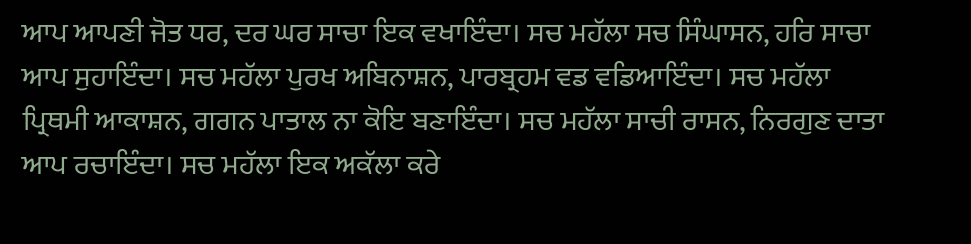ਆਪ ਆਪਣੀ ਜੋਤ ਧਰ, ਦਰ ਘਰ ਸਾਚਾ ਇਕ ਵਖਾਇੰਦਾ। ਸਚ ਮਹੱਲਾ ਸਚ ਸਿੰਘਾਸਨ, ਹਰਿ ਸਾਚਾ ਆਪ ਸੁਹਾਇੰਦਾ। ਸਚ ਮਹੱਲਾ ਪੁਰਖ ਅਬਿਨਾਸ਼ਨ, ਪਾਰਬ੍ਰਹਮ ਵਡ ਵਡਿਆਇੰਦਾ। ਸਚ ਮਹੱਲਾ ਪ੍ਰਿਥਮੀ ਆਕਾਸ਼ਨ, ਗਗਨ ਪਾਤਾਲ ਨਾ ਕੋਇ ਬਣਾਇੰਦਾ। ਸਚ ਮਹੱਲਾ ਸਾਚੀ ਰਾਸਨ, ਨਿਰਗੁਣ ਦਾਤਾ ਆਪ ਰਚਾਇੰਦਾ। ਸਚ ਮਹੱਲਾ ਇਕ ਅਕੱਲਾ ਕਰੇ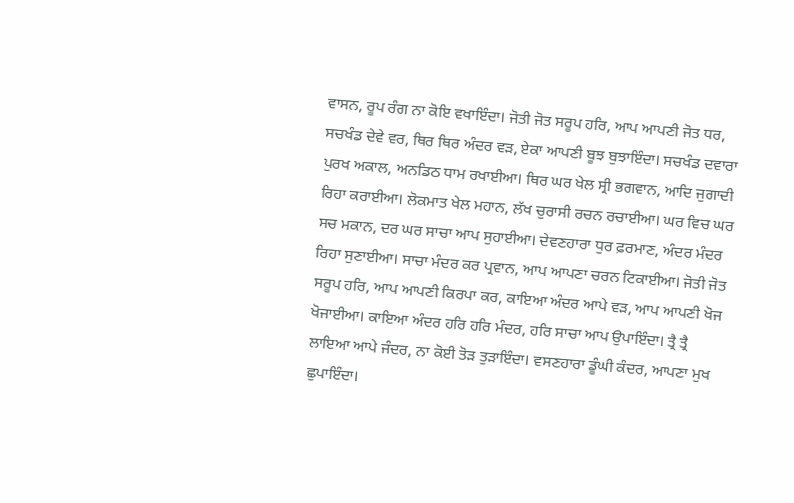ਵਾਸਨ, ਰੂਪ ਰੰਗ ਨਾ ਕੋਇ ਵਖਾਇੰਦਾ। ਜੋਤੀ ਜੋਤ ਸਰੂਪ ਹਰਿ, ਆਪ ਆਪਣੀ ਜੋਤ ਧਰ, ਸਚਖੰਡ ਦੇਵੇ ਵਰ, ਥਿਰ ਥਿਰ ਅੰਦਰ ਵੜ, ਏਕਾ ਆਪਣੀ ਬੂਝ ਬੁਝਾਇੰਦਾ। ਸਚਖੰਡ ਦਵਾਰਾ ਪੁਰਖ ਅਕਾਲ, ਅਨਡਿਠ ਧਾਮ ਰਖਾਈਆ। ਥਿਰ ਘਰ ਖੇਲ ਸ੍ਰੀ ਭਗਵਾਨ, ਆਦਿ ਜੁਗਾਦੀ ਰਿਹਾ ਕਰਾਈਆ। ਲੋਕਮਾਤ ਖੇਲ ਮਹਾਨ, ਲੱਖ ਚੁਰਾਸੀ ਰਚਨ ਰਚਾਈਆ। ਘਰ ਵਿਚ ਘਰ ਸਚ ਮਕਾਨ, ਦਰ ਘਰ ਸਾਚਾ ਆਪ ਸੁਹਾਈਆ। ਦੇਵਣਹਾਰਾ ਧੁਰ ਫ਼ਰਮਾਣ, ਅੰਦਰ ਮੰਦਰ ਰਿਹਾ ਸੁਣਾਈਆ। ਸਾਚਾ ਮੰਦਰ ਕਰ ਪ੍ਰਵਾਨ, ਆਪ ਆਪਣਾ ਚਰਨ ਟਿਕਾਈਆ। ਜੋਤੀ ਜੋਤ ਸਰੂਪ ਹਰਿ, ਆਪ ਆਪਣੀ ਕਿਰਪਾ ਕਰ, ਕਾਇਆ ਅੰਦਰ ਆਪੇ ਵੜ, ਆਪ ਆਪਣੀ ਖੋਜ ਖੋਜਾਈਆ। ਕਾਇਆ ਅੰਦਰ ਹਰਿ ਹਰਿ ਮੰਦਰ, ਹਰਿ ਸਾਚਾ ਆਪ ਉਪਾਇੰਦਾ। ਤ੍ਰੈ ਤ੍ਰੈ ਲਾਇਆ ਆਪੇ ਜੰਦਰ, ਨਾ ਕੋਈ ਤੋੜ ਤੁੜਾਇੰਦਾ। ਵਸਣਹਾਰਾ ਡੂੰਘੀ ਕੰਦਰ, ਆਪਣਾ ਮੁਖ ਛੁਪਾਇੰਦਾ।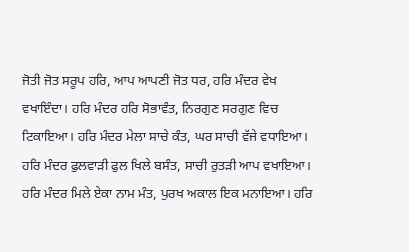ਜੋਤੀ ਜੋਤ ਸਰੂਪ ਹਰਿ, ਆਪ ਆਪਣੀ ਜੋਤ ਧਰ, ਹਰਿ ਮੰਦਰ ਵੇਖ ਵਖਾਇੰਦਾ। ਹਰਿ ਮੰਦਰ ਹਰਿ ਸੋਭਾਵੰਤ, ਨਿਰਗੁਣ ਸਰਗੁਣ ਵਿਚ ਟਿਕਾਇਆ। ਹਰਿ ਮੰਦਰ ਮੇਲਾ ਸਾਚੇ ਕੰਤ, ਘਰ ਸਾਚੀ ਵੱਜੇ ਵਧਾਇਆ। ਹਰਿ ਮੰਦਰ ਫੁਲਵਾੜੀ ਫੁਲ ਖਿਲੇ ਬਸੰਤ, ਸਾਚੀ ਰੁਤੜੀ ਆਪ ਵਖਾਇਆ। ਹਰਿ ਮੰਦਰ ਮਿਲੇ ਏਕਾ ਨਾਮ ਮੰਤ, ਪੁਰਖ ਅਕਾਲ ਇਕ ਮਨਾਇਆ। ਹਰਿ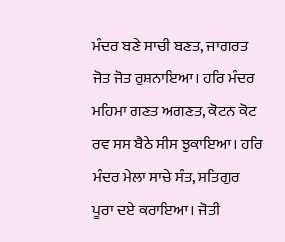ਮੰਦਰ ਬਣੇ ਸਾਚੀ ਬਣਤ, ਜਾਗਰਤ ਜੋਤ ਜੋਤ ਰੁਸ਼ਨਾਇਆ। ਹਰਿ ਮੰਦਰ ਮਹਿਮਾ ਗਣਤ ਅਗਣਤ, ਕੋਟਨ ਕੋਟ ਰਵ ਸਸ ਬੈਠੇ ਸੀਸ ਝੁਕਾਇਆ। ਹਰਿ ਮੰਦਰ ਮੇਲਾ ਸਾਚੇ ਸੰਤ, ਸਤਿਗੁਰ ਪੂਰਾ ਦਏ ਕਰਾਇਆ। ਜੋਤੀ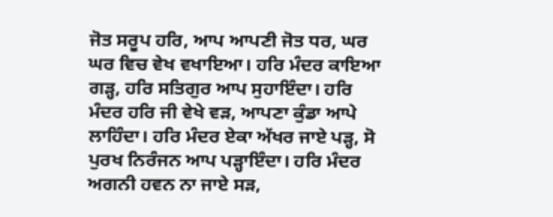ਜੋਤ ਸਰੂਪ ਹਰਿ, ਆਪ ਆਪਣੀ ਜੋਤ ਧਰ, ਘਰ ਘਰ ਵਿਚ ਵੇਖ ਵਖਾਇਆ। ਹਰਿ ਮੰਦਰ ਕਾਇਆ ਗੜ੍ਹ, ਹਰਿ ਸਤਿਗੁਰ ਆਪ ਸੁਹਾਇੰਦਾ। ਹਰਿ ਮੰਦਰ ਹਰਿ ਜੀ ਵੇਖੇ ਵੜ, ਆਪਣਾ ਕੁੰਡਾ ਆਪੇ ਲਾਹਿੰਦਾ। ਹਰਿ ਮੰਦਰ ਏਕਾ ਅੱਖਰ ਜਾਏ ਪੜ੍ਹ, ਸੋ ਪੁਰਖ ਨਿਰੰਜਨ ਆਪ ਪੜ੍ਹਾਇੰਦਾ। ਹਰਿ ਮੰਦਰ ਅਗਨੀ ਹਵਨ ਨਾ ਜਾਏ ਸੜ,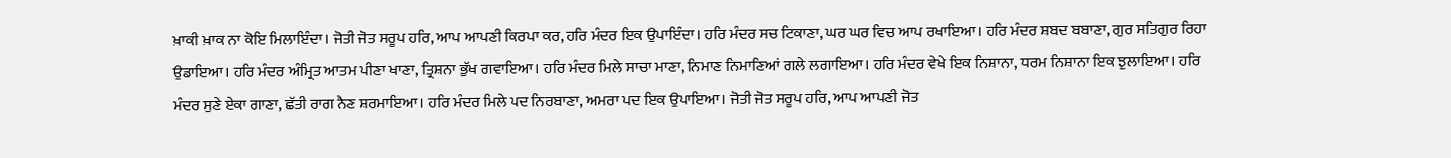ਖ਼ਾਕੀ ਖ਼ਾਕ ਨਾ ਕੋਇ ਮਿਲਾਇੰਦਾ। ਜੋਤੀ ਜੋਤ ਸਰੂਪ ਹਰਿ, ਆਪ ਆਪਣੀ ਕਿਰਪਾ ਕਰ, ਹਰਿ ਮੰਦਰ ਇਕ ਉਪਾਇੰਦਾ। ਹਰਿ ਮੰਦਰ ਸਚ ਟਿਕਾਣਾ, ਘਰ ਘਰ ਵਿਚ ਆਪ ਰਖਾਇਆ। ਹਰਿ ਮੰਦਰ ਸ਼ਬਦ ਬਬਾਣਾ, ਗੁਰ ਸਤਿਗੁਰ ਰਿਹਾ ਉਡਾਇਆ। ਹਰਿ ਮੰਦਰ ਅੰਮ੍ਰਿਤ ਆਤਮ ਪੀਣਾ ਖਾਣਾ, ਤ੍ਰਿਸ਼ਨਾ ਭੁੱਖ ਗਵਾਇਆ। ਹਰਿ ਮੰਦਰ ਮਿਲੇ ਸਾਚਾ ਮਾਣਾ, ਨਿਮਾਣ ਨਿਮਾਣਿਆਂ ਗਲੇ ਲਗਾਇਆ। ਹਰਿ ਮੰਦਰ ਵੇਖੇ ਇਕ ਨਿਸ਼ਾਨਾ, ਧਰਮ ਨਿਸ਼ਾਨਾ ਇਕ ਝੁਲਾਇਆ। ਹਰਿ ਮੰਦਰ ਸੁਣੇ ਏਕਾ ਗਾਣਾ, ਛੱਤੀ ਰਾਗ ਨੈਣ ਸ਼ਰਮਾਇਆ। ਹਰਿ ਮੰਦਰ ਮਿਲੇ ਪਦ ਨਿਰਬਾਣਾ, ਅਮਰਾ ਪਦ ਇਕ ਉਪਾਇਆ। ਜੋਤੀ ਜੋਤ ਸਰੂਪ ਹਰਿ, ਆਪ ਆਪਣੀ ਜੋਤ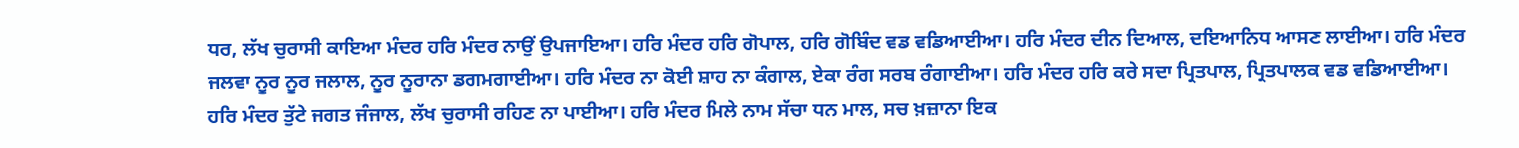ਧਰ, ਲੱਖ ਚੁਰਾਸੀ ਕਾਇਆ ਮੰਦਰ ਹਰਿ ਮੰਦਰ ਨਾਉਂ ਉਪਜਾਇਆ। ਹਰਿ ਮੰਦਰ ਹਰਿ ਗੋਪਾਲ, ਹਰਿ ਗੋਬਿੰਦ ਵਡ ਵਡਿਆਈਆ। ਹਰਿ ਮੰਦਰ ਦੀਨ ਦਿਆਲ, ਦਇਆਨਿਧ ਆਸਣ ਲਾਈਆ। ਹਰਿ ਮੰਦਰ ਜਲਵਾ ਨੂਰ ਨੂਰ ਜਲਾਲ, ਨੂਰ ਨੂਰਾਨਾ ਡਗਮਗਾਈਆ। ਹਰਿ ਮੰਦਰ ਨਾ ਕੋਈ ਸ਼ਾਹ ਨਾ ਕੰਗਾਲ, ਏਕਾ ਰੰਗ ਸਰਬ ਰੰਗਾਈਆ। ਹਰਿ ਮੰਦਰ ਹਰਿ ਕਰੇ ਸਦਾ ਪ੍ਰਿਤਪਾਲ, ਪ੍ਰਿਤਪਾਲਕ ਵਡ ਵਡਿਆਈਆ। ਹਰਿ ਮੰਦਰ ਤੁੱਟੇ ਜਗਤ ਜੰਜਾਲ, ਲੱਖ ਚੁਰਾਸੀ ਰਹਿਣ ਨਾ ਪਾਈਆ। ਹਰਿ ਮੰਦਰ ਮਿਲੇ ਨਾਮ ਸੱਚਾ ਧਨ ਮਾਲ, ਸਚ ਖ਼ਜ਼ਾਨਾ ਇਕ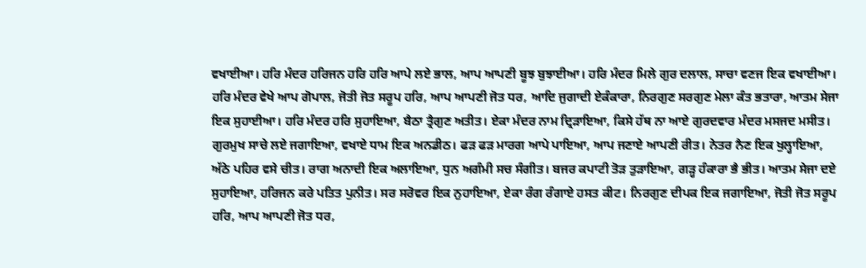ਵਖਾਈਆ। ਹਰਿ ਮੰਦਰ ਹਰਿਜਨ ਹਰਿ ਹਰਿ ਆਪੇ ਲਏ ਭਾਲ, ਆਪ ਆਪਣੀ ਬੂਝ ਬੁਝਾਈਆ। ਹਰਿ ਮੰਦਰ ਮਿਲੇ ਗੁਰ ਦਲਾਲ, ਸਾਚਾ ਵਣਜ ਇਕ ਵਖਾਈਆ। ਹਰਿ ਮੰਦਰ ਵੇਖੇ ਆਪ ਗੋਪਾਲ, ਜੋਤੀ ਜੋਤ ਸਰੂਪ ਹਰਿ, ਆਪ ਆਪਣੀ ਜੋਤ ਧਰ, ਆਦਿ ਜੁਗਾਦੀ ਏਕੰਕਾਰਾ, ਨਿਰਗੁਣ ਸਰਗੁਣ ਮੇਲਾ ਕੰਤ ਭਤਾਰਾ, ਆਤਮ ਸੇਜਾ ਇਕ ਸੁਹਾਈਆ। ਹਰਿ ਮੰਦਰ ਹਰਿ ਸੁਹਾਇਆ, ਬੈਠਾ ਤ੍ਰੈਗੁਣ ਅਤੀਤ। ਏਕਾ ਮੰਦਰ ਨਾਮ ਦ੍ਰਿੜਾਇਆ, ਕਿਸੇ ਹੱਥ ਨਾ ਆਏ ਗੁਰਦਵਾਰ ਮੰਦਰ ਮਸਜਦ ਮਸੀਤ। ਗੁਰਮੁਖ ਸਾਚੇ ਲਏ ਜਗਾਇਆ, ਵਖਾਏ ਧਾਮ ਇਕ ਅਨਡੀਠ। ਫੜ ਫੜ ਮਾਰਗ ਆਪੇ ਪਾਇਆ, ਆਪ ਜਣਾਏ ਆਪਣੀ ਰੀਤ। ਨੇਤਰ ਨੈਣ ਇਕ ਖੁਲ੍ਹਾਇਆ, ਅੱਠੇ ਪਹਿਰ ਵਸੇ ਚੀਤ। ਰਾਗ ਅਨਾਦੀ ਇਕ ਅਲਾਇਆ, ਧੁਨ ਅਗੰਮੀ ਸਚ ਸੰਗੀਤ। ਬਜਰ ਕਪਾਟੀ ਤੋੜ ਤੁੜਾਇਆ, ਗੜ੍ਹ ਹੰਕਾਰਾ ਭੈ ਭੀਤ। ਆਤਮ ਸੇਜਾ ਦਏ ਸੁਹਾਇਆ, ਹਰਿਜਨ ਕਰੇ ਪਤਿਤ ਪੁਨੀਤ। ਸਰ ਸਰੋਵਰ ਇਕ ਨੁਹਾਇਆ, ਏਕਾ ਰੰਗ ਰੰਗਾਏ ਹਸਤ ਕੀਟ। ਨਿਰਗੁਣ ਦੀਪਕ ਇਕ ਜਗਾਇਆ, ਜੋਤੀ ਜੋਤ ਸਰੂਪ ਹਰਿ, ਆਪ ਆਪਣੀ ਜੋਤ ਧਰ,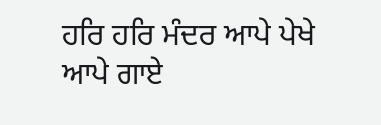ਹਰਿ ਹਰਿ ਮੰਦਰ ਆਪੇ ਪੇਖੇ ਆਪੇ ਗਾਏ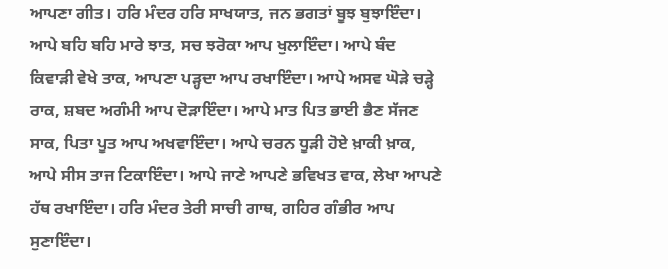ਆਪਣਾ ਗੀਤ। ਹਰਿ ਮੰਦਰ ਹਰਿ ਸਾਖਯਾਤ, ਜਨ ਭਗਤਾਂ ਬੂਝ ਬੁਝਾਇੰਦਾ। ਆਪੇ ਬਹਿ ਬਹਿ ਮਾਰੇ ਝਾਤ, ਸਚ ਝਰੋਕਾ ਆਪ ਖੁਲਾਇੰਦਾ। ਆਪੇ ਬੰਦ ਕਿਵਾੜੀ ਵੇਖੇ ਤਾਕ, ਆਪਣਾ ਪੜ੍ਹਦਾ ਆਪ ਰਖਾਇੰਦਾ। ਆਪੇ ਅਸਵ ਘੋੜੇ ਚੜ੍ਹੇ ਰਾਕ, ਸ਼ਬਦ ਅਗੰਮੀ ਆਪ ਦੋੜਾਇੰਦਾ। ਆਪੇ ਮਾਤ ਪਿਤ ਭਾਈ ਭੈਣ ਸੱਜਣ ਸਾਕ, ਪਿਤਾ ਪੂਤ ਆਪ ਅਖਵਾਇੰਦਾ। ਆਪੇ ਚਰਨ ਧੂੜੀ ਹੋਏ ਖ਼ਾਕੀ ਖ਼ਾਕ, ਆਪੇ ਸੀਸ ਤਾਜ ਟਿਕਾਇੰਦਾ। ਆਪੇ ਜਾਣੇ ਆਪਣੇ ਭਵਿਖਤ ਵਾਕ, ਲੇਖਾ ਆਪਣੇ ਹੱਥ ਰਖਾਇੰਦਾ। ਹਰਿ ਮੰਦਰ ਤੇਰੀ ਸਾਚੀ ਗਾਥ, ਗਹਿਰ ਗੰਭੀਰ ਆਪ ਸੁਣਾਇੰਦਾ।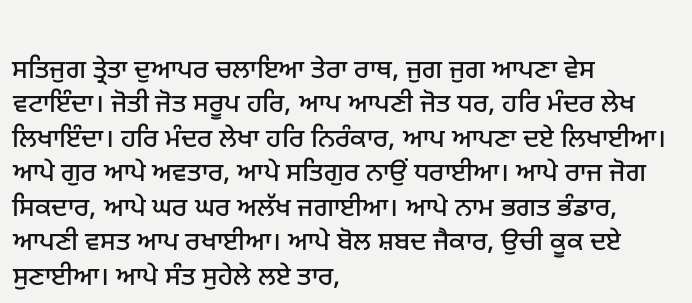ਸਤਿਜੁਗ ਤ੍ਰੇਤਾ ਦੁਆਪਰ ਚਲਾਇਆ ਤੇਰਾ ਰਾਥ, ਜੁਗ ਜੁਗ ਆਪਣਾ ਵੇਸ ਵਟਾਇੰਦਾ। ਜੋਤੀ ਜੋਤ ਸਰੂਪ ਹਰਿ, ਆਪ ਆਪਣੀ ਜੋਤ ਧਰ, ਹਰਿ ਮੰਦਰ ਲੇਖ ਲਿਖਾਇੰਦਾ। ਹਰਿ ਮੰਦਰ ਲੇਖਾ ਹਰਿ ਨਿਰੰਕਾਰ, ਆਪ ਆਪਣਾ ਦਏ ਲਿਖਾਈਆ। ਆਪੇ ਗੁਰ ਆਪੇ ਅਵਤਾਰ, ਆਪੇ ਸਤਿਗੁਰ ਨਾਉਂ ਧਰਾਈਆ। ਆਪੇ ਰਾਜ ਜੋਗ ਸਿਕਦਾਰ, ਆਪੇ ਘਰ ਘਰ ਅਲੱਖ ਜਗਾਈਆ। ਆਪੇ ਨਾਮ ਭਗਤ ਭੰਡਾਰ, ਆਪਣੀ ਵਸਤ ਆਪ ਰਖਾਈਆ। ਆਪੇ ਬੋਲ ਸ਼ਬਦ ਜੈਕਾਰ, ਉਚੀ ਕੂਕ ਦਏ ਸੁਣਾਈਆ। ਆਪੇ ਸੰਤ ਸੁਹੇਲੇ ਲਏ ਤਾਰ,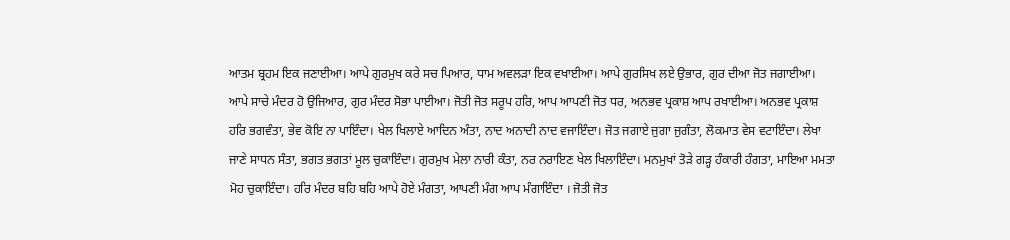ਆਤਮ ਬ੍ਰਹਮ ਇਕ ਜਣਾਈਆ। ਆਪੇ ਗੁਰਮੁਖ ਕਰੇ ਸਚ ਪਿਆਰ, ਧਾਮ ਅਵਲੜਾ ਇਕ ਵਖਾਈਆ। ਆਪੇ ਗੁਰਸਿਖ ਲਏ ਉਭਾਰ, ਗੁਰ ਦੀਆ ਜੋਤ ਜਗਾਈਆ। ਆਪੇ ਸਾਚੇ ਮੰਦਰ ਹੋ ਉਜਿਆਰ, ਗੁਰ ਮੰਦਰ ਸੋਭਾ ਪਾਈਆ। ਜੋਤੀ ਜੋਤ ਸਰੂਪ ਹਰਿ, ਆਪ ਆਪਣੀ ਜੋਤ ਧਰ, ਅਨਭਵ ਪ੍ਰਕਾਸ਼ ਆਪ ਰਖਾਈਆ। ਅਨਭਵ ਪ੍ਰਕਾਸ਼ ਹਰਿ ਭਗਵੰਤਾ, ਭੇਵ ਕੋਇ ਨਾ ਪਾਇੰਦਾ। ਖੇਲ ਖਿਲਾਏ ਆਦਿਨ ਅੰਤਾ, ਨਾਦ ਅਨਾਦੀ ਨਾਦ ਵਜਾਇੰਦਾ। ਜੋਤ ਜਗਾਏ ਜੁਗਾ ਜੁਗੰਤਾ, ਲੋਕਮਾਤ ਵੇਸ ਵਟਾਇੰਦਾ। ਲੇਖਾ ਜਾਣੇ ਸਾਧਨ ਸੰਤਾ, ਭਗਤ ਭਗਤਾਂ ਮੂਲ ਚੁਕਾਇੰਦਾ। ਗੁਰਮੁਖ ਮੇਲਾ ਨਾਰੀ ਕੰਤਾ, ਨਰ ਨਰਾਇਣ ਖੇਲ ਖਿਲਾਇੰਦਾ। ਮਨਮੁਖਾਂ ਤੋੜੇ ਗੜ੍ਹ ਹੰਕਾਰੀ ਹੰਗਤਾ, ਮਾਇਆ ਮਮਤਾ ਮੋਹ ਚੁਕਾਇੰਦਾ। ਹਰਿ ਮੰਦਰ ਬਹਿ ਬਹਿ ਆਪੇ ਹੋਏ ਮੰਗਤਾ, ਆਪਣੀ ਮੰਗ ਆਪ ਮੰਗਾਇੰਦਾ । ਜੋਤੀ ਜੋਤ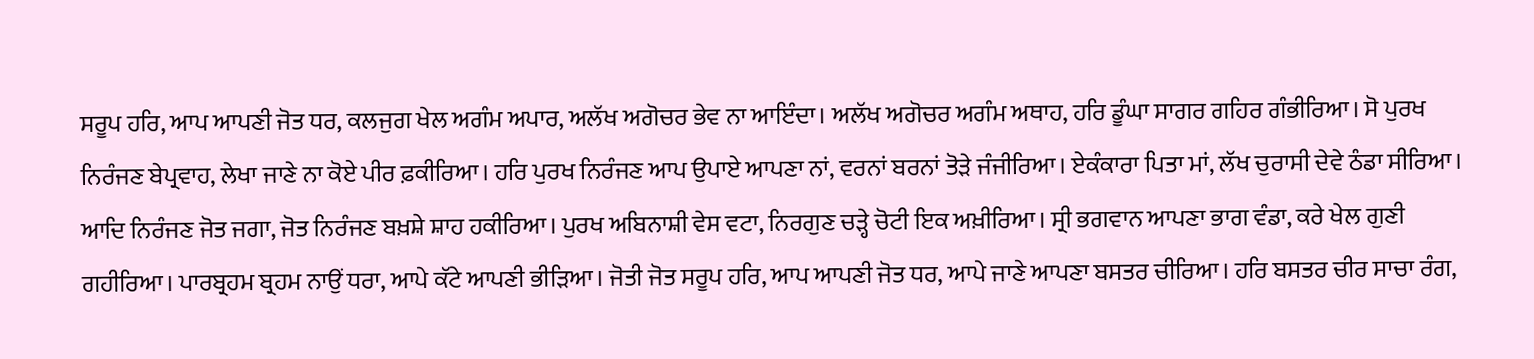ਸਰੂਪ ਹਰਿ, ਆਪ ਆਪਣੀ ਜੋਤ ਧਰ, ਕਲਜੁਗ ਖੇਲ ਅਗੰਮ ਅਪਾਰ, ਅਲੱਖ ਅਗੋਚਰ ਭੇਵ ਨਾ ਆਇੰਦਾ। ਅਲੱਖ ਅਗੋਚਰ ਅਗੰਮ ਅਥਾਹ, ਹਰਿ ਡੂੰਘਾ ਸਾਗਰ ਗਹਿਰ ਗੰਭੀਰਿਆ। ਸੋ ਪੁਰਖ ਨਿਰੰਜਣ ਬੇਪ੍ਰਵਾਹ, ਲੇਖਾ ਜਾਣੇ ਨਾ ਕੋਏ ਪੀਰ ਫ਼ਕੀਰਿਆ। ਹਰਿ ਪੁਰਖ ਨਿਰੰਜਣ ਆਪ ਉਪਾਏ ਆਪਣਾ ਨਾਂ, ਵਰਨਾਂ ਬਰਨਾਂ ਤੋੜੇ ਜੰਜੀਰਿਆ। ਏਕੰਕਾਰਾ ਪਿਤਾ ਮਾਂ, ਲੱਖ ਚੁਰਾਸੀ ਦੇਵੇ ਠੰਡਾ ਸੀਰਿਆ। ਆਦਿ ਨਿਰੰਜਣ ਜੋਤ ਜਗਾ, ਜੋਤ ਨਿਰੰਜਣ ਬਖ਼ਸ਼ੇ ਸ਼ਾਹ ਹਕੀਰਿਆ। ਪੁਰਖ ਅਬਿਨਾਸ਼ੀ ਵੇਸ ਵਟਾ, ਨਿਰਗੁਣ ਚੜ੍ਹੇ ਚੋਟੀ ਇਕ ਅਖ਼ੀਰਿਆ। ਸ੍ਰੀ ਭਗਵਾਨ ਆਪਣਾ ਭਾਗ ਵੰਡਾ, ਕਰੇ ਖੇਲ ਗੁਣੀ ਗਹੀਰਿਆ। ਪਾਰਬ੍ਰਹਮ ਬ੍ਰਹਮ ਨਾਉਂ ਧਰਾ, ਆਪੇ ਕੱਟੇ ਆਪਣੀ ਭੀੜਿਆ। ਜੋਤੀ ਜੋਤ ਸਰੂਪ ਹਰਿ, ਆਪ ਆਪਣੀ ਜੋਤ ਧਰ, ਆਪੇ ਜਾਣੇ ਆਪਣਾ ਬਸਤਰ ਚੀਰਿਆ। ਹਰਿ ਬਸਤਰ ਚੀਰ ਸਾਚਾ ਰੰਗ,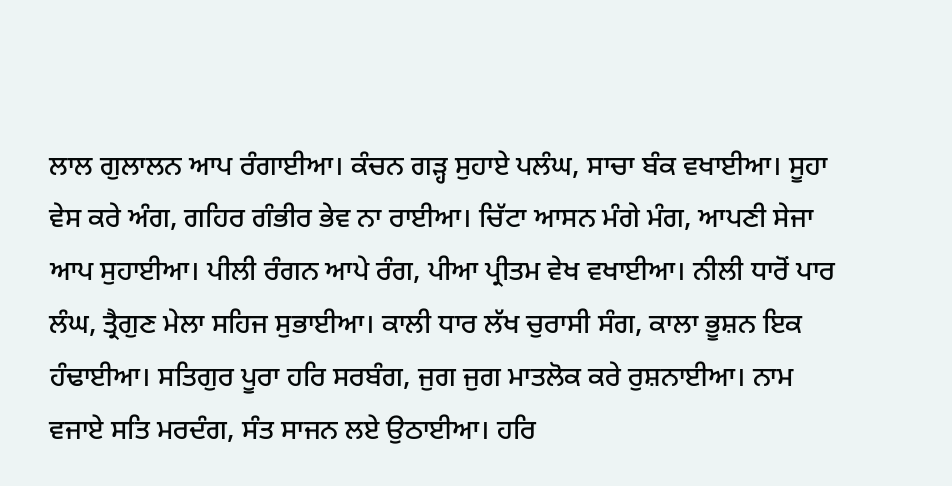ਲਾਲ ਗੁਲਾਲਨ ਆਪ ਰੰਗਾਈਆ। ਕੰਚਨ ਗੜ੍ਹ ਸੁਹਾਏ ਪਲੰਘ, ਸਾਚਾ ਬੰਕ ਵਖਾਈਆ। ਸੂਹਾ ਵੇਸ ਕਰੇ ਅੰਗ, ਗਹਿਰ ਗੰਭੀਰ ਭੇਵ ਨਾ ਰਾਈਆ। ਚਿੱਟਾ ਆਸਨ ਮੰਗੇ ਮੰਗ, ਆਪਣੀ ਸੇਜਾ ਆਪ ਸੁਹਾਈਆ। ਪੀਲੀ ਰੰਗਨ ਆਪੇ ਰੰਗ, ਪੀਆ ਪ੍ਰੀਤਮ ਵੇਖ ਵਖਾਈਆ। ਨੀਲੀ ਧਾਰੋਂ ਪਾਰ ਲੰਘ, ਤ੍ਰੈਗੁਣ ਮੇਲਾ ਸਹਿਜ ਸੁਭਾਈਆ। ਕਾਲੀ ਧਾਰ ਲੱਖ ਚੁਰਾਸੀ ਸੰਗ, ਕਾਲਾ ਭੂਸ਼ਨ ਇਕ ਹੰਢਾਈਆ। ਸਤਿਗੁਰ ਪੂਰਾ ਹਰਿ ਸਰਬੰਗ, ਜੁਗ ਜੁਗ ਮਾਤਲੋਕ ਕਰੇ ਰੁਸ਼ਨਾਈਆ। ਨਾਮ ਵਜਾਏ ਸਤਿ ਮਰਦੰਗ, ਸੰਤ ਸਾਜਨ ਲਏ ਉਠਾਈਆ। ਹਰਿ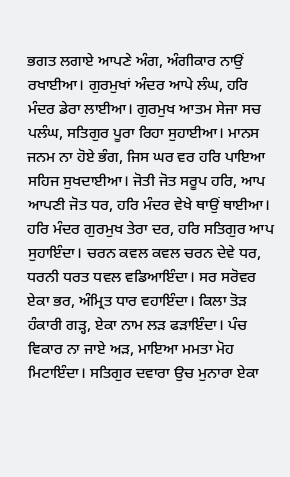ਭਗਤ ਲਗਾਏ ਆਪਣੇ ਅੰਗ, ਅੰਗੀਕਾਰ ਨਾਉਂ ਰਖਾਈਆ। ਗੁਰਮੁਖਾਂ ਅੰਦਰ ਆਪੇ ਲੰਘ, ਹਰਿ ਮੰਦਰ ਡੇਰਾ ਲਾਈਆ। ਗੁਰਮੁਖ ਆਤਮ ਸੇਜਾ ਸਚ ਪਲੰਘ, ਸਤਿਗੁਰ ਪੂਰਾ ਰਿਹਾ ਸੁਹਾਈਆ। ਮਾਨਸ ਜਨਮ ਨਾ ਹੋਏ ਭੰਗ, ਜਿਸ ਘਰ ਵਰ ਹਰਿ ਪਾਇਆ ਸਹਿਜ ਸੁਖਦਾਈਆ। ਜੋਤੀ ਜੋਤ ਸਰੂਪ ਹਰਿ, ਆਪ ਆਪਣੀ ਜੋਤ ਧਰ, ਹਰਿ ਮੰਦਰ ਵੇਖੇ ਥਾਉਂ ਥਾਈਆ। ਹਰਿ ਮੰਦਰ ਗੁਰਮੁਖ ਤੇਰਾ ਦਰ, ਹਰਿ ਸਤਿਗੁਰ ਆਪ ਸੁਹਾਇੰਦਾ। ਚਰਨ ਕਵਲ ਕਵਲ ਚਰਨ ਦੇਵੇ ਧਰ, ਧਰਨੀ ਧਰਤ ਧਵਲ ਵਡਿਆਇੰਦਾ। ਸਰ ਸਰੋਵਰ ਏਕਾ ਭਰ, ਅੰਮ੍ਰਿਤ ਧਾਰ ਵਹਾਇੰਦਾ। ਕਿਲਾ ਤੋੜ ਹੰਕਾਰੀ ਗੜ੍ਹ, ਏਕਾ ਨਾਮ ਲੜ ਫੜਾਇੰਦਾ। ਪੰਚ ਵਿਕਾਰ ਨਾ ਜਾਏ ਅੜ, ਮਾਇਆ ਮਮਤਾ ਮੋਹ ਮਿਟਾਇੰਦਾ। ਸਤਿਗੁਰ ਦਵਾਰਾ ਉਚ ਮੁਨਾਰਾ ਏਕਾ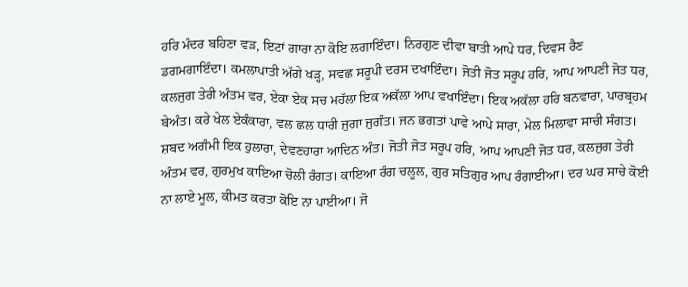ਹਰਿ ਮੰਦਰ ਬਹਿਣਾ ਵੜ, ਇਟਾਂ ਗਾਰਾ ਨਾ ਕੋਇ ਲਗਾਇੰਦਾ। ਨਿਰਗੁਣ ਦੀਵਾ ਬਾਤੀ ਆਪੇ ਧਰ, ਦਿਵਸ ਰੈਣ ਡਗਮਗਾਇੰਦਾ। ਕਮਲਾਪਾਤੀ ਅੱਗੇ ਖੜ੍ਹ, ਸਵਛ ਸਰੂਪੀ ਦਰਸ ਦਖਾਇੰਦਾ। ਜੋਤੀ ਜੋਤ ਸਰੂਪ ਹਰਿ, ਆਪ ਆਪਣੀ ਜੋਤ ਧਰ, ਕਲਜੁਗ ਤੇਰੀ ਅੰਤਮ ਵਰ, ਏਕਾ ਏਕ ਸਚ ਮਹੱਲਾ ਇਕ ਅਕੱਲਾ ਆਪ ਵਖਾਇੰਦਾ। ਇਕ ਅਕੱਲਾ ਹਰਿ ਬਨਵਾਰਾ, ਪਾਰਬ੍ਰਹਮ ਬੇਅੰਤ। ਕਰੇ ਖੇਲ ਏਕੰਕਾਰਾ, ਵਲ ਛਲ ਧਾਰੀ ਜੁਗਾ ਜੁਗੰਤ। ਜਨ ਭਗਤਾਂ ਪਾਵੇ ਆਪੇ ਸਾਰਾ, ਮੇਲ ਮਿਲਾਵਾ ਸਾਚੀ ਸੰਗਤ। ਸ਼ਬਦ ਅਗੰਮੀ ਇਕ ਹੁਲਾਰਾ, ਦੇਵਣਹਾਰਾ ਆਦਿਨ ਅੰਤ। ਜੋਤੀ ਜੋਤ ਸਰੂਪ ਹਰਿ, ਆਪ ਆਪਣੀ ਜੋਤ ਧਰ, ਕਲਜੁਗ ਤੇਰੀ ਅੰਤਮ ਵਰ, ਗੁਰਮੁਖ ਕਾਇਆ ਚੋਲੀ ਰੰਗਤ। ਕਾਇਆ ਰੰਗ ਚਲੂਲ, ਗੁਰ ਸਤਿਗੁਰ ਆਪ ਰੰਗਾਈਆ। ਦਰ ਘਰ ਸਾਚੇ ਕੋਈ ਨਾ ਲਾਏ ਮੂਲ, ਕੀਮਤ ਕਰਤਾ ਕੋਇ ਨਾ ਪਾਈਆ। ਜੋ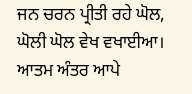ਜਨ ਚਰਨ ਪ੍ਰੀਤੀ ਰਹੇ ਘੋਲ, ਘੋਲੀ ਘੋਲ ਵੇਖ ਵਖਾਈਆ। ਆਤਮ ਅੰਤਰ ਆਪੇ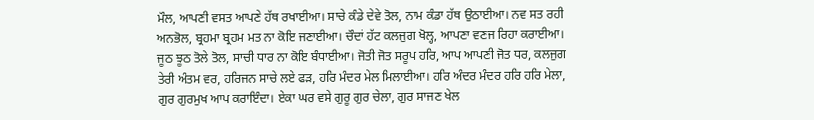ਮੌਲ, ਆਪਣੀ ਵਸਤ ਆਪਣੇ ਹੱਥ ਰਖਾਈਆ। ਸਾਚੇ ਕੰਡੇ ਦੇਵੇ ਤੋਲ, ਨਾਮ ਕੰਡਾ ਹੱਥ ਉਠਾਈਆ। ਨਵ ਸਤ ਰਹੀ ਅਨਭੋਲ, ਬ੍ਰਹਮਾ ਬ੍ਰਹਮ ਮਤ ਨਾ ਕੋਇ ਜਣਾਈਆ। ਚੌਦਾਂ ਹੱਟ ਕਲਜੁਗ ਖੋਲ੍ਹ, ਆਪਣਾ ਵਣਜ ਰਿਹਾ ਕਰਾਈਆ। ਜੂਠ ਝੂਠ ਤੋਲੇ ਤੋਲ, ਸਾਚੀ ਧਾਰ ਨਾ ਕੋਇ ਬੰਧਾਈਆ। ਜੋਤੀ ਜੋਤ ਸਰੂਪ ਹਰਿ, ਆਪ ਆਪਣੀ ਜੋਤ ਧਰ, ਕਲਜੁਗ ਤੇਰੀ ਅੰਤਮ ਵਰ, ਹਰਿਜਨ ਸਾਚੇ ਲਏ ਫੜ, ਹਰਿ ਮੰਦਰ ਮੇਲ ਮਿਲਾਈਆ। ਹਰਿ ਅੰਦਰ ਮੰਦਰ ਹਰਿ ਹਰਿ ਮੇਲਾ, ਗੁਰ ਗੁਰਮੁਖ ਆਪ ਕਰਾਇੰਦਾ। ਏਕਾ ਘਰ ਵਸੇ ਗੁਰੂ ਗੁਰ ਚੇਲਾ, ਗੁਰ ਸਾਜਣ ਖੇਲ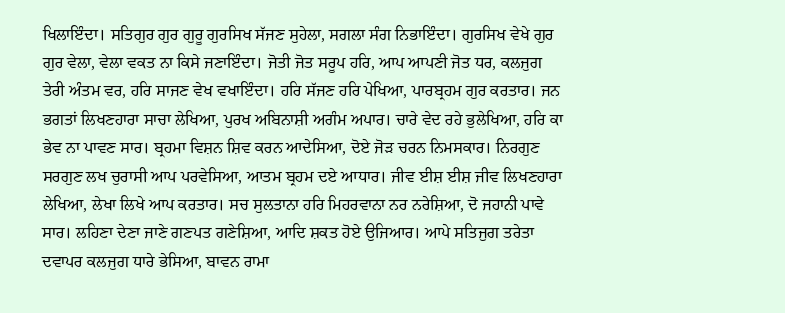ਖਿਲਾਇੰਦਾ। ਸਤਿਗੁਰ ਗੁਰ ਗੁਰੂ ਗੁਰਸਿਖ ਸੱਜਣ ਸੁਹੇਲਾ, ਸਗਲਾ ਸੰਗ ਨਿਭਾਇੰਦਾ। ਗੁਰਸਿਖ ਵੇਖੇ ਗੁਰ ਗੁਰ ਵੇਲਾ, ਵੇਲਾ ਵਕਤ ਨਾ ਕਿਸੇ ਜਣਾਇੰਦਾ। ਜੋਤੀ ਜੋਤ ਸਰੂਪ ਹਰਿ, ਆਪ ਆਪਣੀ ਜੋਤ ਧਰ, ਕਲਜੁਗ ਤੇਰੀ ਅੰਤਮ ਵਰ, ਹਰਿ ਸਾਜਣ ਵੇਖ ਵਖਾਇੰਦਾ। ਹਰਿ ਸੱਜਣ ਹਰਿ ਪੇਖਿਆ, ਪਾਰਬ੍ਰਹਮ ਗੁਰ ਕਰਤਾਰ। ਜਨ ਭਗਤਾਂ ਲਿਖਣਹਾਰਾ ਸਾਚਾ ਲੇਖਿਆ, ਪੁਰਖ ਅਬਿਨਾਸ਼ੀ ਅਗੰਮ ਅਪਾਰ। ਚਾਰੇ ਵੇਦ ਰਹੇ ਭੁਲੇਖਿਆ, ਹਰਿ ਕਾ ਭੇਵ ਨਾ ਪਾਵਣ ਸਾਰ। ਬ੍ਰਹਮਾ ਵਿਸ਼ਨ ਸ਼ਿਵ ਕਰਨ ਆਦੇਸਿਆ, ਦੋਏ ਜੋੜ ਚਰਨ ਨਿਮਸਕਾਰ। ਨਿਰਗੁਣ ਸਰਗੁਣ ਲਖ ਚੁਰਾਸੀ ਆਪ ਪਰਵੇਸਿਆ, ਆਤਮ ਬ੍ਰਹਮ ਦਏ ਆਧਾਰ। ਜੀਵ ਈਸ਼ ਈਸ਼ ਜੀਵ ਲਿਖਣਹਾਰਾ ਲੇਖਿਆ, ਲੇਖਾ ਲਿਖੇ ਆਪ ਕਰਤਾਰ। ਸਚ ਸੁਲਤਾਨਾ ਹਰਿ ਮਿਹਰਵਾਨਾ ਨਰ ਨਰੇਸ਼ਿਆ, ਦੋ ਜਹਾਨੀ ਪਾਵੇ ਸਾਰ। ਲਹਿਣਾ ਦੇਣਾ ਜਾਣੇ ਗਣਪਤ ਗਣੇਸ਼ਿਆ, ਆਦਿ ਸ਼ਕਤ ਹੋਏ ਉਜਿਆਰ। ਆਪੇ ਸਤਿਜੁਗ ਤਰੇਤਾ ਦਵਾਪਰ ਕਲਜੁਗ ਧਾਰੇ ਭੇਸਿਆ, ਬਾਵਨ ਰਾਮਾ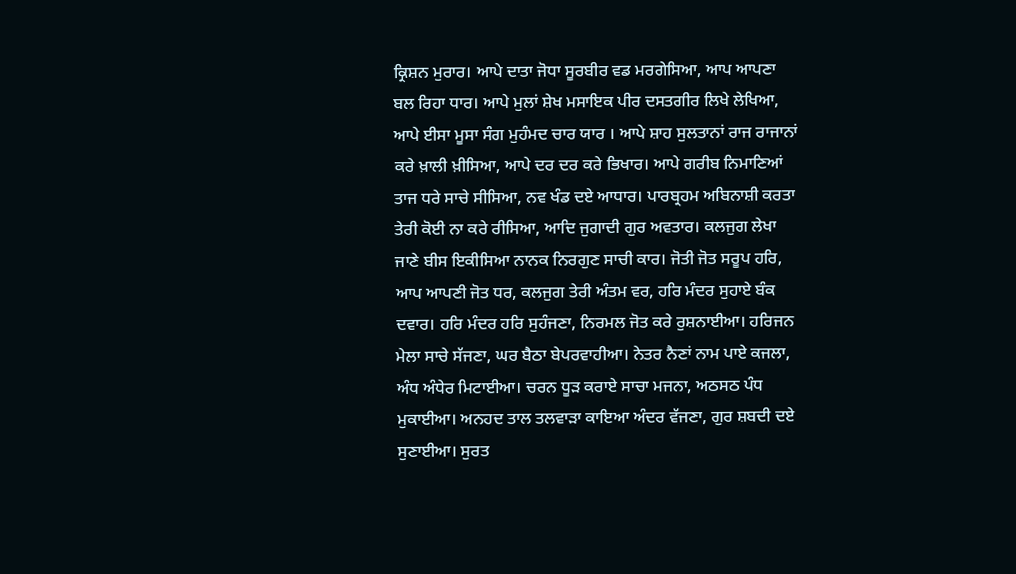ਕ੍ਰਿਸ਼ਨ ਮੁਰਾਰ। ਆਪੇ ਦਾਤਾ ਜੋਧਾ ਸੂਰਬੀਰ ਵਡ ਮਰਗੇਸਿਆ, ਆਪ ਆਪਣਾ ਬਲ ਰਿਹਾ ਧਾਰ। ਆਪੇ ਮੁਲਾਂ ਸ਼ੇਖ ਮਸਾਇਕ ਪੀਰ ਦਸਤਗੀਰ ਲਿਖੇ ਲੇਖਿਆ, ਆਪੇ ਈਸਾ ਮੂਸਾ ਸੰਗ ਮੁਹੰਮਦ ਚਾਰ ਯਾਰ । ਆਪੇ ਸ਼ਾਹ ਸੁਲਤਾਨਾਂ ਰਾਜ ਰਾਜਾਨਾਂ ਕਰੇ ਖ਼ਾਲੀ ਖ਼ੀਸਿਆ, ਆਪੇ ਦਰ ਦਰ ਕਰੇ ਭਿਖਾਰ। ਆਪੇ ਗਰੀਬ ਨਿਮਾਣਿਆਂ ਤਾਜ ਧਰੇ ਸਾਚੇ ਸੀਸਿਆ, ਨਵ ਖੰਡ ਦਏ ਆਧਾਰ। ਪਾਰਬ੍ਰਹਮ ਅਬਿਨਾਸ਼ੀ ਕਰਤਾ ਤੇਰੀ ਕੋਈ ਨਾ ਕਰੇ ਰੀਸਿਆ, ਆਦਿ ਜੁਗਾਦੀ ਗੁਰ ਅਵਤਾਰ। ਕਲਜੁਗ ਲੇਖਾ ਜਾਣੇ ਬੀਸ ਇਕੀਸਿਆ ਨਾਨਕ ਨਿਰਗੁਣ ਸਾਚੀ ਕਾਰ। ਜੋਤੀ ਜੋਤ ਸਰੂਪ ਹਰਿ, ਆਪ ਆਪਣੀ ਜੋਤ ਧਰ, ਕਲਜੁਗ ਤੇਰੀ ਅੰਤਮ ਵਰ, ਹਰਿ ਮੰਦਰ ਸੁਹਾਏ ਬੰਕ ਦਵਾਰ। ਹਰਿ ਮੰਦਰ ਹਰਿ ਸੁਹੰਜਣਾ, ਨਿਰਮਲ ਜੋਤ ਕਰੇ ਰੁਸ਼ਨਾਈਆ। ਹਰਿਜਨ ਮੇਲਾ ਸਾਚੇ ਸੱਜਣਾ, ਘਰ ਬੈਠਾ ਬੇਪਰਵਾਹੀਆ। ਨੇਤਰ ਨੈਣਾਂ ਨਾਮ ਪਾਏ ਕਜਲਾ, ਅੰਧ ਅੰਧੇਰ ਮਿਟਾਈਆ। ਚਰਨ ਧੂੜ ਕਰਾਏ ਸਾਚਾ ਮਜਨਾ, ਅਠਸਠ ਪੰਧ ਮੁਕਾਈਆ। ਅਨਹਦ ਤਾਲ ਤਲਵਾੜਾ ਕਾਇਆ ਅੰਦਰ ਵੱਜਣਾ, ਗੁਰ ਸ਼ਬਦੀ ਦਏ ਸੁਣਾਈਆ। ਸੁਰਤ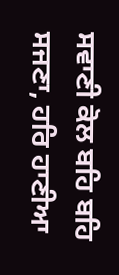ਸਵਾਣੀ ਕੋਲ ਬਹਿ ਬਹਿ ਸਜਣਾ, ਹਰਿ ਹਾਣੀਆ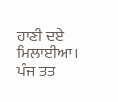ਹਾਣੀ ਦਏ ਮਿਲਾਈਆ। ਪੰਜ ਤਤ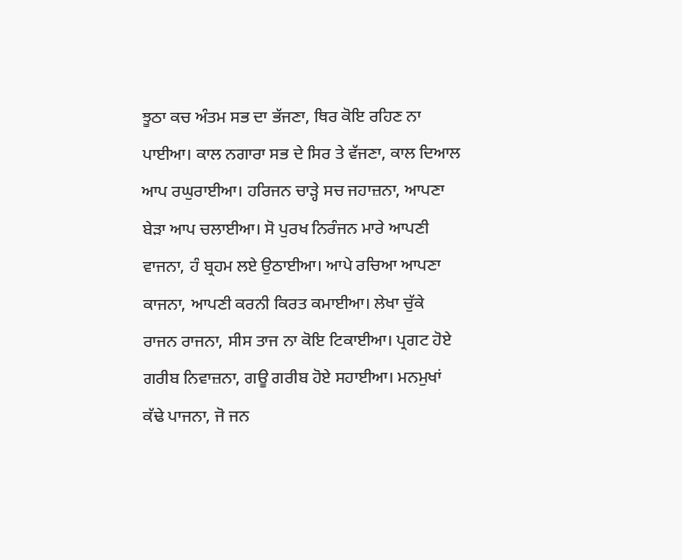ਝੂਠਾ ਕਚ ਅੰਤਮ ਸਭ ਦਾ ਭੱਜਣਾ, ਥਿਰ ਕੋਇ ਰਹਿਣ ਨਾ ਪਾਈਆ। ਕਾਲ ਨਗਾਰਾ ਸਭ ਦੇ ਸਿਰ ਤੇ ਵੱਜਣਾ, ਕਾਲ ਦਿਆਲ ਆਪ ਰਘੁਰਾਈਆ। ਹਰਿਜਨ ਚਾੜ੍ਹੇ ਸਚ ਜਹਾਜ਼ਨਾ, ਆਪਣਾ ਬੇੜਾ ਆਪ ਚਲਾਈਆ। ਸੋ ਪੁਰਖ ਨਿਰੰਜਨ ਮਾਰੇ ਆਪਣੀ ਵਾਜਨਾ, ਹੰ ਬ੍ਰਹਮ ਲਏ ਉਠਾਈਆ। ਆਪੇ ਰਚਿਆ ਆਪਣਾ ਕਾਜਨਾ, ਆਪਣੀ ਕਰਨੀ ਕਿਰਤ ਕਮਾਈਆ। ਲੇਖਾ ਚੁੱਕੇ ਰਾਜਨ ਰਾਜਨਾ, ਸੀਸ ਤਾਜ ਨਾ ਕੋਇ ਟਿਕਾਈਆ। ਪ੍ਰਗਟ ਹੋਏ ਗਰੀਬ ਨਿਵਾਜ਼ਨਾ, ਗਊ ਗਰੀਬ ਹੋਏ ਸਹਾਈਆ। ਮਨਮੁਖਾਂ ਕੱਢੇ ਪਾਜਨਾ, ਜੋ ਜਨ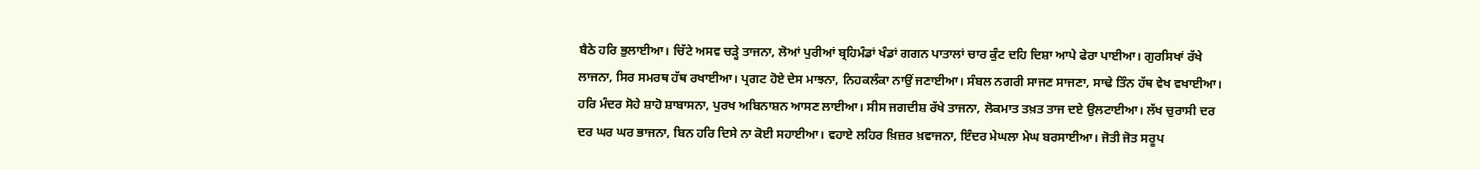ਬੈਠੇ ਹਰਿ ਭੁਲਾਈਆ। ਚਿੱਟੇ ਅਸਵ ਚੜ੍ਹੇ ਤਾਜਨਾ, ਲੋਆਂ ਪੁਰੀਆਂ ਬ੍ਰਹਿਮੰਡਾਂ ਖੰਡਾਂ ਗਗਨ ਪਾਤਾਲਾਂ ਚਾਰ ਕੁੰਟ ਦਹਿ ਦਿਸ਼ਾ ਆਪੇ ਫੇਰਾ ਪਾਈਆ। ਗੁਰਸਿਖਾਂ ਰੱਖੇ ਲਾਜਨਾ, ਸਿਰ ਸਮਰਥ ਹੱਥ ਰਖਾਈਆ। ਪ੍ਰਗਟ ਹੋਏ ਦੇਸ ਮਾਝਨਾ, ਨਿਹਕਲੰਕਾ ਨਾਉਂ ਜਣਾਈਆ। ਸੰਬਲ ਨਗਰੀ ਸਾਜਣ ਸਾਜਣਾ, ਸਾਢੇ ਤਿੰਨ ਹੱਥ ਵੇਖ ਵਖਾਈਆ। ਹਰਿ ਮੰਦਰ ਸੋਹੇ ਸ਼ਾਹੋ ਸ਼ਾਬਾਸਨਾ, ਪੁਰਖ ਅਬਿਨਾਸ਼ਨ ਆਸਣ ਲਾਈਆ। ਸੀਸ ਜਗਦੀਸ਼ ਰੱਖੇ ਤਾਜਨਾ, ਲੋਕਮਾਤ ਤਖ਼ਤ ਤਾਜ ਦਏ ਉਲਟਾਈਆ। ਲੱਖ ਚੁਰਾਸੀ ਦਰ ਦਰ ਘਰ ਘਰ ਭਾਜਨਾ, ਬਿਨ ਹਰਿ ਦਿਸੇ ਨਾ ਕੋਈ ਸਹਾਈਆ। ਵਹਾਏ ਲਹਿਰ ਖ਼ਿਜ਼ਰ ਖ਼ਵਾਜਨਾ, ਇੰਦਰ ਮੇਘਲਾ ਮੇਘ ਬਰਸਾਈਆ। ਜੋਤੀ ਜੋਤ ਸਰੂਪ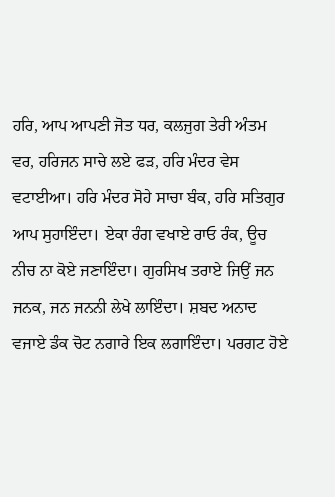ਹਰਿ, ਆਪ ਆਪਣੀ ਜੋਤ ਧਰ, ਕਲਜੁਗ ਤੇਰੀ ਅੰਤਮ ਵਰ, ਹਰਿਜਨ ਸਾਚੇ ਲਏ ਫੜ, ਹਰਿ ਮੰਦਰ ਵੇਸ ਵਟਾਈਆ। ਹਰਿ ਮੰਦਰ ਸੋਹੇ ਸਾਚਾ ਬੰਕ, ਹਰਿ ਸਤਿਗੁਰ ਆਪ ਸੁਹਾਇੰਦਾ। ਏਕਾ ਰੰਗ ਵਖਾਏ ਰਾਓ ਰੰਕ, ਊਚ ਨੀਚ ਨਾ ਕੋਏ ਜਣਾਇੰਦਾ। ਗੁਰਸਿਖ ਤਰਾਏ ਜਿਉਂ ਜਨ ਜਨਕ, ਜਨ ਜਨਨੀ ਲੇਖੇ ਲਾਇੰਦਾ। ਸ਼ਬਦ ਅਨਾਦ ਵਜਾਏ ਡੰਕ ਚੋਟ ਨਗਾਰੇ ਇਕ ਲਗਾਇੰਦਾ। ਪਰਗਟ ਹੋਏ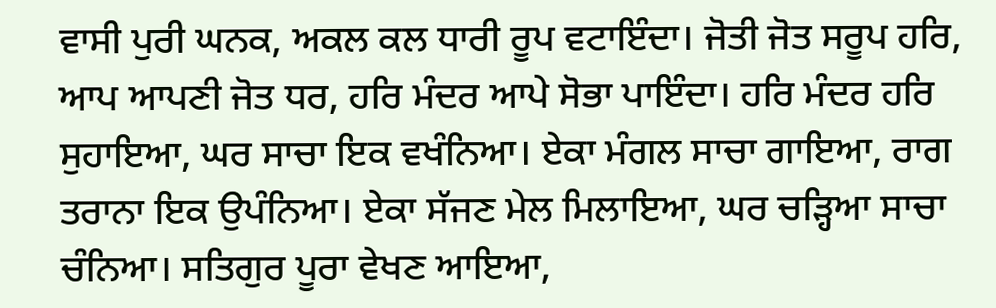ਵਾਸੀ ਪੁਰੀ ਘਨਕ, ਅਕਲ ਕਲ ਧਾਰੀ ਰੂਪ ਵਟਾਇੰਦਾ। ਜੋਤੀ ਜੋਤ ਸਰੂਪ ਹਰਿ, ਆਪ ਆਪਣੀ ਜੋਤ ਧਰ, ਹਰਿ ਮੰਦਰ ਆਪੇ ਸੋਭਾ ਪਾਇੰਦਾ। ਹਰਿ ਮੰਦਰ ਹਰਿ ਸੁਹਾਇਆ, ਘਰ ਸਾਚਾ ਇਕ ਵਖੰਨਿਆ। ਏਕਾ ਮੰਗਲ ਸਾਚਾ ਗਾਇਆ, ਰਾਗ ਤਰਾਨਾ ਇਕ ਉਪੰਨਿਆ। ਏਕਾ ਸੱਜਣ ਮੇਲ ਮਿਲਾਇਆ, ਘਰ ਚੜ੍ਹਿਆ ਸਾਚਾ ਚੰਨਿਆ। ਸਤਿਗੁਰ ਪੂਰਾ ਵੇਖਣ ਆਇਆ,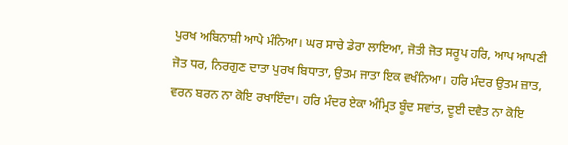ਪੁਰਖ ਅਬਿਨਾਸ਼ੀ ਆਪੇ ਮੰਨਿਆ। ਘਰ ਸਾਚੇ ਡੇਰਾ ਲਾਇਆ, ਜੋਤੀ ਜੋਤ ਸਰੂਪ ਹਰਿ, ਆਪ ਆਪਣੀ ਜੋਤ ਧਰ, ਨਿਰਗੁਣ ਦਾਤਾ ਪੁਰਖ ਬਿਧਾਤਾ, ਉਤਮ ਜਾਤਾ ਇਕ ਵਖੰਨਿਆ। ਹਰਿ ਮੰਦਰ ਉਤਮ ਜ਼ਾਤ, ਵਰਨ ਬਰਨ ਨਾ ਕੋਇ ਰਖਾਇੰਦਾ। ਹਰਿ ਮੰਦਰ ਏਕਾ ਅੰਮ੍ਰਿਤ ਬੂੰਦ ਸਵਾਂਤ, ਦੂਈ ਦਵੈਤ ਨਾ ਕੋਇ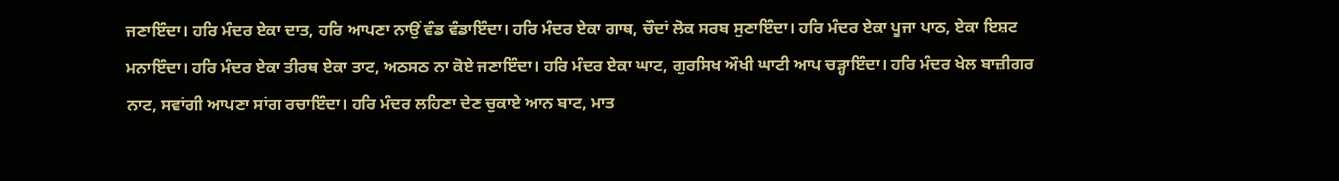ਜਣਾਇੰਦਾ। ਹਰਿ ਮੰਦਰ ਏਕਾ ਦਾਤ, ਹਰਿ ਆਪਣਾ ਨਾਉਂ ਵੰਡ ਵੰਡਾਇੰਦਾ। ਹਰਿ ਮੰਦਰ ਏਕਾ ਗਾਥ, ਚੌਦਾਂ ਲੋਕ ਸਰਬ ਸੁਣਾਇੰਦਾ। ਹਰਿ ਮੰਦਰ ਏਕਾ ਪੂਜਾ ਪਾਠ, ਏਕਾ ਇਸ਼ਟ ਮਨਾਇੰਦਾ। ਹਰਿ ਮੰਦਰ ਏਕਾ ਤੀਰਥ ਏਕਾ ਤਾਟ, ਅਠਸਠ ਨਾ ਕੋਏ ਜਣਾਇੰਦਾ। ਹਰਿ ਮੰਦਰ ਏਕਾ ਘਾਟ, ਗੁਰਸਿਖ ਔਖੀ ਘਾਟੀ ਆਪ ਚੜ੍ਹਾਇੰਦਾ। ਹਰਿ ਮੰਦਰ ਖੇਲ ਬਾਜ਼ੀਗਰ ਨਾਟ, ਸਵਾਂਗੀ ਆਪਣਾ ਸਾਂਗ ਰਚਾਇੰਦਾ। ਹਰਿ ਮੰਦਰ ਲਹਿਣਾ ਦੇਣ ਚੁਕਾਏ ਆਨ ਬਾਟ, ਮਾਤ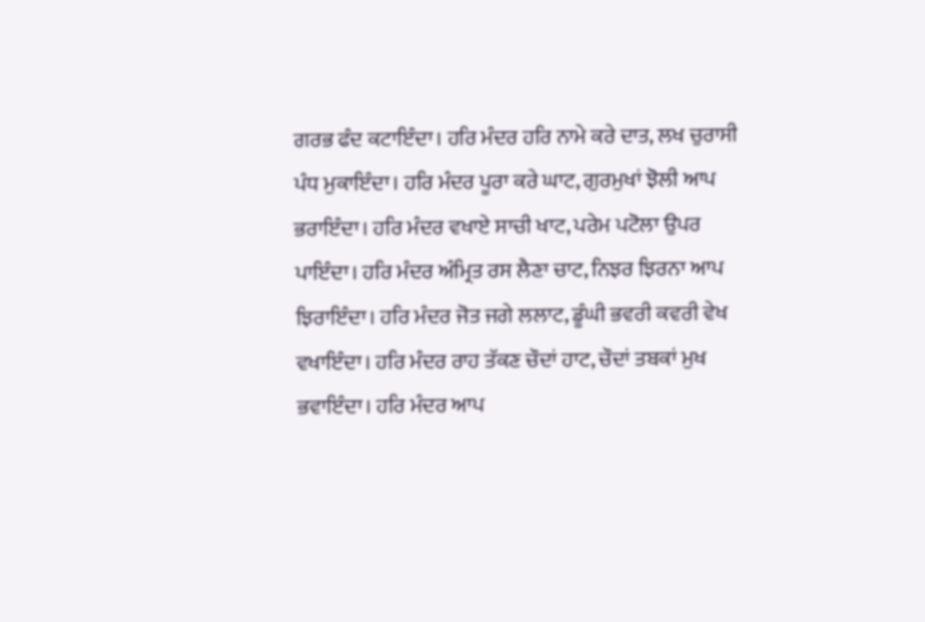ਗਰਭ ਫੰਦ ਕਟਾਇੰਦਾ। ਹਰਿ ਮੰਦਰ ਹਰਿ ਨਾਮੇ ਕਰੇ ਦਾਤ, ਲਖ ਚੁਰਾਸੀ ਪੰਧ ਮੁਕਾਇੰਦਾ। ਹਰਿ ਮੰਦਰ ਪੂਰਾ ਕਰੇ ਘਾਟ, ਗੁਰਮੁਖਾਂ ਝੋਲੀ ਆਪ ਭਰਾਇੰਦਾ। ਹਰਿ ਮੰਦਰ ਵਖਾਏ ਸਾਚੀ ਖਾਟ, ਪਰੇਮ ਪਟੋਲਾ ਉਪਰ ਪਾਇੰਦਾ। ਹਰਿ ਮੰਦਰ ਅੰਮ੍ਰਿਤ ਰਸ ਲੈਣਾ ਚਾਟ, ਨਿਝਰ ਝਿਰਨਾ ਆਪ ਝਿਰਾਇੰਦਾ। ਹਰਿ ਮੰਦਰ ਜੋਤ ਜਗੇ ਲਲਾਟ, ਡੂੰਘੀ ਭਵਰੀ ਕਵਰੀ ਵੇਖ ਵਖਾਇੰਦਾ। ਹਰਿ ਮੰਦਰ ਰਾਹ ਤੱਕਣ ਚੌਦਾਂ ਹਾਟ, ਚੌਦਾਂ ਤਬਕਾਂ ਮੁਖ ਭਵਾਇੰਦਾ। ਹਰਿ ਮੰਦਰ ਆਪ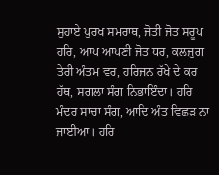ਸੁਹਾਏ ਪੁਰਖ ਸਮਰਾਥ, ਜੋਤੀ ਜੋਤ ਸਰੂਪ ਹਰਿ, ਆਪ ਆਪਣੀ ਜੋਤ ਧਰ, ਕਲਜੁਗ ਤੇਰੀ ਅੰਤਮ ਵਰ, ਹਰਿਜਨ ਰੱਖੇ ਦੇ ਕਰ ਹੱਥ, ਸਗਲਾ ਸੰਗ ਨਿਭਾਇੰਦਾ। ਹਰਿ ਮੰਦਰ ਸਾਚਾ ਸੰਗ, ਆਦਿ ਅੰਤ ਵਿਛੜ ਨਾ ਜਾਈਆ। ਹਰਿ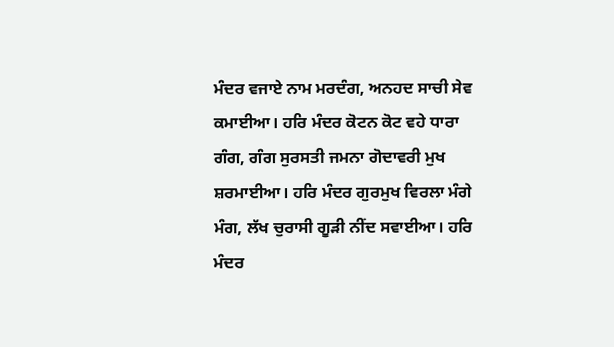ਮੰਦਰ ਵਜਾਏ ਨਾਮ ਮਰਦੰਗ, ਅਨਹਦ ਸਾਚੀ ਸੇਵ ਕਮਾਈਆ। ਹਰਿ ਮੰਦਰ ਕੋਟਨ ਕੋਟ ਵਹੇ ਧਾਰਾ ਗੰਗ, ਗੰਗ ਸੁਰਸਤੀ ਜਮਨਾ ਗੋਦਾਵਰੀ ਮੁਖ ਸ਼ਰਮਾਈਆ। ਹਰਿ ਮੰਦਰ ਗੁਰਮੁਖ ਵਿਰਲਾ ਮੰਗੇ ਮੰਗ, ਲੱਖ ਚੁਰਾਸੀ ਗੂੜੀ ਨੀਂਦ ਸਵਾਈਆ। ਹਰਿ ਮੰਦਰ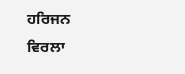ਹਰਿਜਨ ਵਿਰਲਾ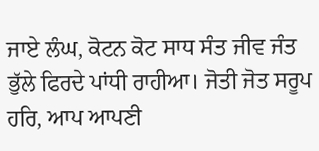ਜਾਏ ਲੰਘ, ਕੋਟਨ ਕੋਟ ਸਾਧ ਸੰਤ ਜੀਵ ਜੰਤ ਭੁੱਲੇ ਫਿਰਦੇ ਪਾਂਧੀ ਰਾਹੀਆ। ਜੋਤੀ ਜੋਤ ਸਰੂਪ ਹਰਿ, ਆਪ ਆਪਣੀ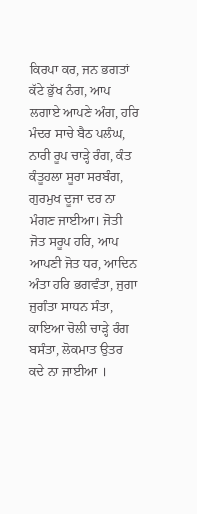ਕਿਰਪਾ ਕਰ, ਜਨ ਭਗਤਾਂ ਕੱਟੇ ਭੁੱਖ ਨੰਗ, ਆਪ ਲਗਾਏ ਆਪਣੇ ਅੰਗ, ਹਰਿ ਮੰਦਰ ਸਾਚੇ ਬੈਠ ਪਲੰਘ, ਨਾਰੀ ਰੂਪ ਚਾੜ੍ਹੇ ਰੰਗ, ਕੰਤ ਕੰਤੂਹਲਾ ਸੂਰਾ ਸਰਬੰਗ, ਗੁਰਮੁਖ ਦੂਜਾ ਦਰ ਨਾ ਮੰਗਣ ਜਾਈਆ। ਜੋਤੀ ਜੋਤ ਸਰੂਪ ਹਰਿ, ਆਪ ਆਪਣੀ ਜੋਤ ਧਰ, ਆਦਿਨ ਅੰਤਾ ਹਰਿ ਭਗਵੰਤਾ, ਜੁਗਾ ਜੁਗੰਤਾ ਸਾਧਨ ਸੰਤਾ, ਕਾਇਆ ਚੋਲੀ ਚਾੜ੍ਹੇ ਰੰਗ ਬਸੰਤਾ, ਲੋਕਮਾਤ ਉਤਰ ਕਦੇ ਨਾ ਜਾਈਆ ।